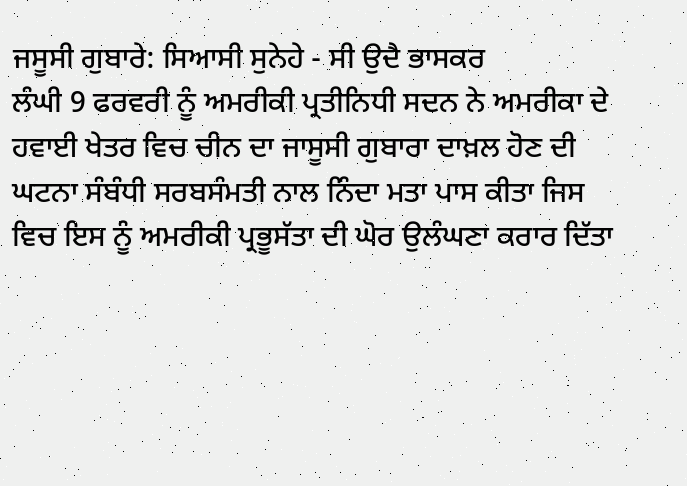ਜਸੂਸੀ ਗੁਬਾਰੇ: ਸਿਆਸੀ ਸੁਨੇਹੇ - ਸੀ ਉਦੈ ਭਾਸਕਰ
ਲੰਘੀ 9 ਫਰਵਰੀ ਨੂੰ ਅਮਰੀਕੀ ਪ੍ਰਤੀਨਿਧੀ ਸਦਨ ਨੇ ਅਮਰੀਕਾ ਦੇ ਹਵਾਈ ਖੇਤਰ ਵਿਚ ਚੀਨ ਦਾ ਜਾਸੂਸੀ ਗੁਬਾਰਾ ਦਾਖ਼ਲ ਹੋਣ ਦੀ ਘਟਨਾ ਸੰਬੰਧੀ ਸਰਬਸੰਮਤੀ ਨਾਲ ਨਿੰਦਾ ਮਤਾ ਪਾਸ ਕੀਤਾ ਜਿਸ ਵਿਚ ਇਸ ਨੂੰ ਅਮਰੀਕੀ ਪ੍ਰਭੂਸੱਤਾ ਦੀ ਘੋਰ ਉਲੰਘਣਾ ਕਰਾਰ ਦਿੱਤਾ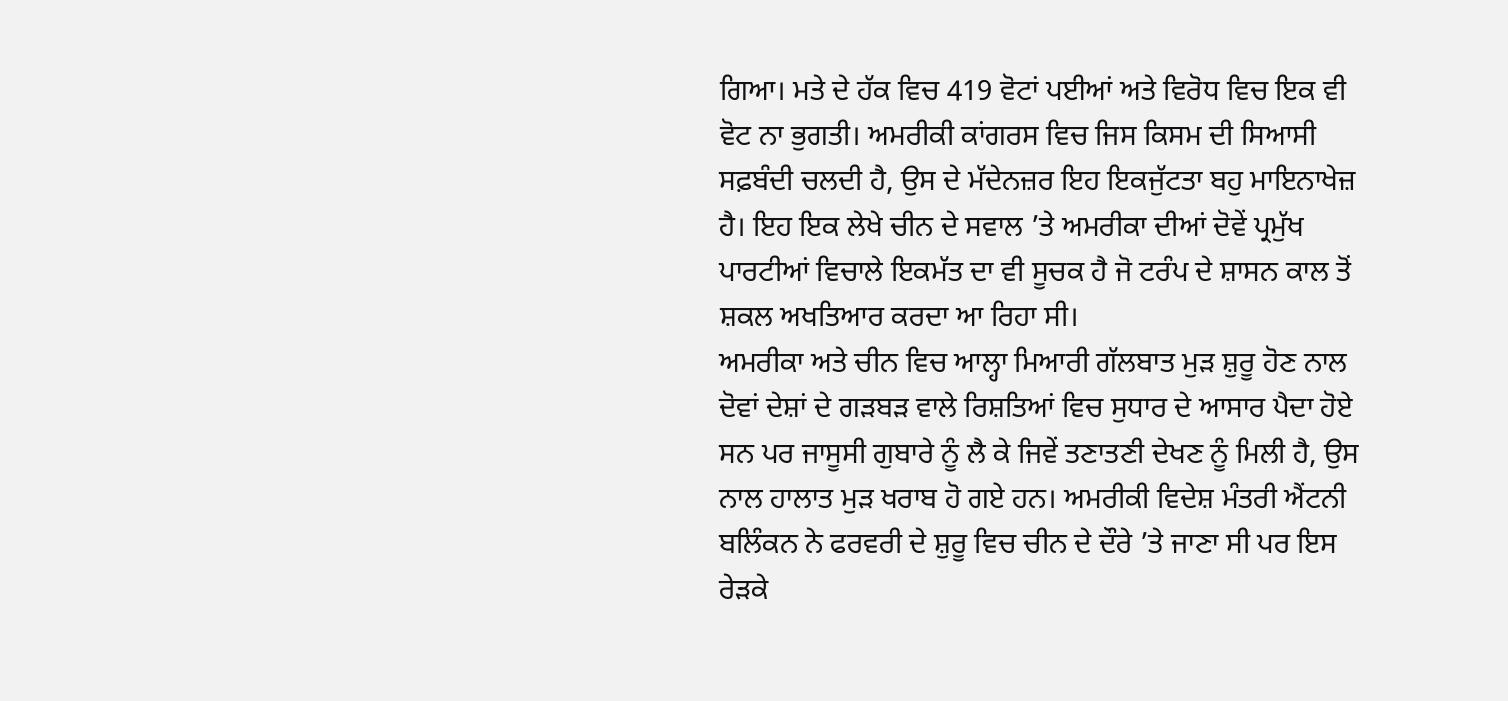ਗਿਆ। ਮਤੇ ਦੇ ਹੱਕ ਵਿਚ 419 ਵੋਟਾਂ ਪਈਆਂ ਅਤੇ ਵਿਰੋਧ ਵਿਚ ਇਕ ਵੀ ਵੋਟ ਨਾ ਭੁਗਤੀ। ਅਮਰੀਕੀ ਕਾਂਗਰਸ ਵਿਚ ਜਿਸ ਕਿਸਮ ਦੀ ਸਿਆਸੀ ਸਫ਼ਬੰਦੀ ਚਲਦੀ ਹੈ, ਉਸ ਦੇ ਮੱਦੇਨਜ਼ਰ ਇਹ ਇਕਜੁੱਟਤਾ ਬਹੁ ਮਾਇਨਾਖੇਜ਼ ਹੈ। ਇਹ ਇਕ ਲੇਖੇ ਚੀਨ ਦੇ ਸਵਾਲ ’ਤੇ ਅਮਰੀਕਾ ਦੀਆਂ ਦੋਵੇਂ ਪ੍ਰਮੁੱਖ ਪਾਰਟੀਆਂ ਵਿਚਾਲੇ ਇਕਮੱਤ ਦਾ ਵੀ ਸੂਚਕ ਹੈ ਜੋ ਟਰੰਪ ਦੇ ਸ਼ਾਸਨ ਕਾਲ ਤੋਂ ਸ਼ਕਲ ਅਖਤਿਆਰ ਕਰਦਾ ਆ ਰਿਹਾ ਸੀ।
ਅਮਰੀਕਾ ਅਤੇ ਚੀਨ ਵਿਚ ਆਲ੍ਹਾ ਮਿਆਰੀ ਗੱਲਬਾਤ ਮੁੜ ਸ਼ੁਰੂ ਹੋਣ ਨਾਲ ਦੋਵਾਂ ਦੇਸ਼ਾਂ ਦੇ ਗੜਬੜ ਵਾਲੇ ਰਿਸ਼ਤਿਆਂ ਵਿਚ ਸੁਧਾਰ ਦੇ ਆਸਾਰ ਪੈਦਾ ਹੋਏ ਸਨ ਪਰ ਜਾਸੂਸੀ ਗੁਬਾਰੇ ਨੂੰ ਲੈ ਕੇ ਜਿਵੇਂ ਤਣਾਤਣੀ ਦੇਖਣ ਨੂੰ ਮਿਲੀ ਹੈ, ਉਸ ਨਾਲ ਹਾਲਾਤ ਮੁੜ ਖਰਾਬ ਹੋ ਗਏ ਹਨ। ਅਮਰੀਕੀ ਵਿਦੇਸ਼ ਮੰਤਰੀ ਐਂਟਨੀ ਬਲਿੰਕਨ ਨੇ ਫਰਵਰੀ ਦੇ ਸ਼ੁਰੂ ਵਿਚ ਚੀਨ ਦੇ ਦੌਰੇ ’ਤੇ ਜਾਣਾ ਸੀ ਪਰ ਇਸ ਰੇੜਕੇ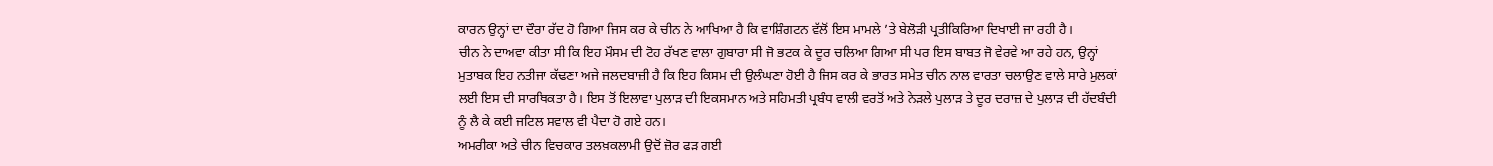ਕਾਰਨ ਉਨ੍ਹਾਂ ਦਾ ਦੌਰਾ ਰੱਦ ਹੋ ਗਿਆ ਜਿਸ ਕਰ ਕੇ ਚੀਨ ਨੇ ਆਖਿਆ ਹੈ ਕਿ ਵਾਸ਼ਿੰਗਟਨ ਵੱਲੋਂ ਇਸ ਮਾਮਲੇ ’ਤੇ ਬੇਲੋੜੀ ਪ੍ਰਤੀਕਿਰਿਆ ਦਿਖਾਈ ਜਾ ਰਹੀ ਹੈ।
ਚੀਨ ਨੇ ਦਾਅਵਾ ਕੀਤਾ ਸੀ ਕਿ ਇਹ ਮੌਸਮ ਦੀ ਟੋਹ ਰੱਖਣ ਵਾਲਾ ਗੁਬਾਰਾ ਸੀ ਜੋ ਭਟਕ ਕੇ ਦੂਰ ਚਲਿਆ ਗਿਆ ਸੀ ਪਰ ਇਸ ਬਾਬਤ ਜੋ ਵੇਰਵੇ ਆ ਰਹੇ ਹਨ, ਉਨ੍ਹਾਂ ਮੁਤਾਬਕ ਇਹ ਨਤੀਜਾ ਕੱਢਣਾ ਅਜੇ ਜਲਦਬਾਜ਼ੀ ਹੈ ਕਿ ਇਹ ਕਿਸਮ ਦੀ ਉਲੰਘਣਾ ਹੋਈ ਹੈ ਜਿਸ ਕਰ ਕੇ ਭਾਰਤ ਸਮੇਤ ਚੀਨ ਨਾਲ ਵਾਰਤਾ ਚਲਾਉਣ ਵਾਲੇ ਸਾਰੇ ਮੁਲਕਾਂ ਲਈ ਇਸ ਦੀ ਸਾਰਥਿਕਤਾ ਹੈ। ਇਸ ਤੋਂ ਇਲਾਵਾ ਪੁਲਾੜ ਦੀ ਇਕਸਮਾਨ ਅਤੇ ਸਹਿਮਤੀ ਪ੍ਰਬੰਧ ਵਾਲੀ ਵਰਤੋਂ ਅਤੇ ਨੇੜਲੇ ਪੁਲਾੜ ਤੇ ਦੂਰ ਦਰਾਜ਼ ਦੇ ਪੁਲਾੜ ਦੀ ਹੱਦਬੰਦੀ ਨੂੰ ਲੈ ਕੇ ਕਈ ਜਟਿਲ ਸਵਾਲ ਵੀ ਪੈਦਾ ਹੋ ਗਏ ਹਨ।
ਅਮਰੀਕਾ ਅਤੇ ਚੀਨ ਵਿਚਕਾਰ ਤਲਖ਼ਕਲਾਮੀ ਉਦੋਂ ਜ਼ੋਰ ਫੜ ਗਈ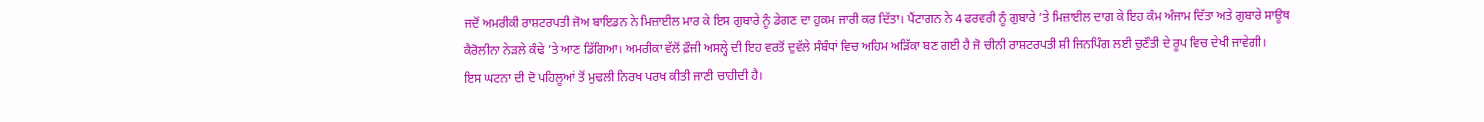ਜਦੋਂ ਅਮਰੀਕੀ ਰਾਸ਼ਟਰਪਤੀ ਜੋਅ ਬਾਇਡਨ ਨੇ ਮਿਜ਼ਾਈਲ ਮਾਰ ਕੇ ਇਸ ਗੁਬਾਰੇ ਨੂੰ ਡੇਗਣ ਦਾ ਹੁਕਮ ਜਾਰੀ ਕਰ ਦਿੱਤਾ। ਪੈਂਟਾਗਨ ਨੇ 4 ਫਰਵਰੀ ਨੂੰ ਗੁਬਾਰੇ ’ਤੇ ਮਿਜ਼ਾਈਲ ਦਾਗ ਕੇ ਇਹ ਕੰਮ ਅੰਜਾਮ ਦਿੱਤਾ ਅਤੇ ਗੁਬਾਰੇ ਸਾਊਥ ਕੈਰੋਲੀਨਾ ਨੇੜਲੇ ਕੰਢੇ ’ਤੇ ਆਣ ਡਿੱਗਿਆ। ਅਮਰੀਕਾ ਵੱਲੋਂ ਫ਼ੌਜੀ ਅਸਲ੍ਹੇ ਦੀ ਇਹ ਵਰਤੋਂ ਦੁਵੱਲੇ ਸੰਬੰਧਾਂ ਵਿਚ ਅਹਿਮ ਅੜਿੱਕਾ ਬਣ ਗਈ ਹੈ ਜੋ ਚੀਨੀ ਰਾਸ਼ਟਰਪਤੀ ਸ਼ੀ ਜਿਨਪਿੰਗ ਲਈ ਚੁਣੌਤੀ ਦੇ ਰੂਪ ਵਿਚ ਦੇਖੀ ਜਾਵੇਗੀ।
ਇਸ ਘਟਨਾ ਦੀ ਦੋ ਪਹਿਲੂਆਂ ਤੋਂ ਮੁਢਲੀ ਨਿਰਖ ਪਰਖ ਕੀਤੀ ਜਾਣੀ ਚਾਹੀਦੀ ਹੈ।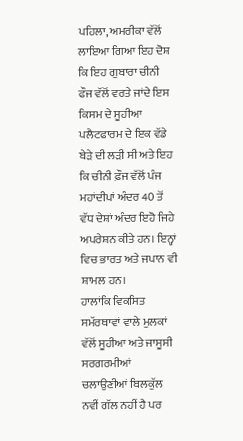ਪਹਿਲਾ, ਅਮਰੀਕਾ ਵੱਲੋਂ ਲਾਇਆ ਗਿਆ ਇਹ ਦੋਸ਼ ਕਿ ਇਹ ਗੁਬਾਰਾ ਚੀਨੀ ਫੌਜ ਵੱਲੋਂ ਵਰਤੇ ਜਾਂਦੇ ਇਸ ਕਿਸਮ ਦੇ ਸੂਹੀਆ ਪਲੈਟਫਾਰਮ ਦੇ ਇਕ ਵੱਡੇ ਬੇੜੇ ਦੀ ਲੜੀ ਸੀ ਅਤੇ ਇਹ ਕਿ ਚੀਨੀ ਫ਼ੌਜ ਵੱਲੋਂ ਪੰਜ ਮਹਾਂਦੀਪਾਂ ਅੰਦਰ 40 ਤੋਂ ਵੱਧ ਦੇਸ਼ਾਂ ਅੰਦਰ ਇਹੋ ਜਿਹੇ ਅਪਰੇਸ਼ਨ ਕੀਤੇ ਹਨ। ਇਨ੍ਹਾਂ ਵਿਚ ਭਾਰਤ ਅਤੇ ਜਪਾਨ ਵੀ ਸ਼ਾਮਲ ਹਨ।
ਹਾਲਾਂਕਿ ਵਿਕਸਿਤ ਸਮੱਰਥਾਵਾਂ ਵਾਲੇ ਮੁਲਕਾਂ ਵੱਲੋਂ ਸੂਹੀਆ ਅਤੇ ਜਾਸੂਸੀ ਸਰਗਰਮੀਆਂ ਚਲਾਉਣੀਆਂ ਬਿਲਕੁੱਲ ਨਵੀਂ ਗੱਲ ਨਹੀਂ ਹੈ ਪਰ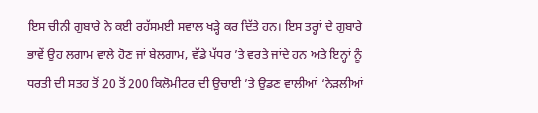ਇਸ ਚੀਨੀ ਗੁਬਾਰੇ ਨੇ ਕਈ ਰਹੱਸਮਈ ਸਵਾਲ ਖੜ੍ਹੇ ਕਰ ਦਿੱਤੇ ਹਨ। ਇਸ ਤਰ੍ਹਾਂ ਦੇ ਗੁਬਾਰੇ ਭਾਵੇਂ ਉਹ ਲਗਾਮ ਵਾਲੇ ਹੋਣ ਜਾਂ ਬੇਲਗਾਮ, ਵੱਡੇ ਪੱਧਰ ’ਤੇ ਵਰਤੇ ਜਾਂਦੇ ਹਨ ਅਤੇ ਇਨ੍ਹਾਂ ਨੂੰ ਧਰਤੀ ਦੀ ਸਤਹ ਤੋਂ 20 ਤੋਂ 200 ਕਿਲੋਮੀਟਰ ਦੀ ਉਚਾਈ ’ਤੇ ਉਡਣ ਵਾਲੀਆਂ ‘ਨੇੜਲੀਆਂ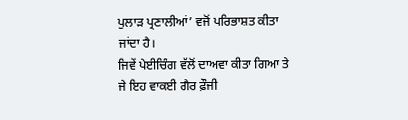ਪੁਲਾੜ ਪ੍ਰਣਾਲੀਆਂ’ ਵਜੋਂ ਪਰਿਭਾਸ਼ਤ ਕੀਤਾ ਜਾਂਦਾ ਹੈ।
ਜਿਵੇਂ ਪੇਈਚਿੰਗ ਵੱਲੋਂ ਦਾਅਵਾ ਕੀਤਾ ਗਿਆ ਤੇ ਜੇ ਇਹ ਵਾਕਈ ਗੈਰ ਫ਼ੌਜੀ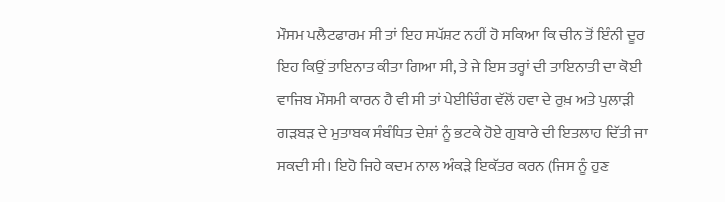ਮੌਸਮ ਪਲੈਟਫਾਰਮ ਸੀ ਤਾਂ ਇਹ ਸਪੱਸ਼ਟ ਨਹੀਂ ਹੋ ਸਕਿਆ ਕਿ ਚੀਨ ਤੋਂ ਇੰਨੀ ਦੂਰ ਇਹ ਕਿਉਂ ਤਾਇਨਾਤ ਕੀਤਾ ਗਿਆ ਸੀ, ਤੇ ਜੇ ਇਸ ਤਰ੍ਹਾਂ ਦੀ ਤਾਇਨਾਤੀ ਦਾ ਕੋਈ ਵਾਜਿਬ ਮੌਸਮੀ ਕਾਰਨ ਹੈ ਵੀ ਸੀ ਤਾਂ ਪੇਈਚਿੰਗ ਵੱਲੋਂ ਹਵਾ ਦੇ ਰੁਖ਼ ਅਤੇ ਪੁਲਾੜੀ ਗੜਬੜ ਦੇ ਮੁਤਾਬਕ ਸੰਬੰਧਿਤ ਦੇਸ਼ਾਂ ਨੂੰ ਭਟਕੇ ਹੋਏ ਗੁਬਾਰੇ ਦੀ ਇਤਲਾਹ ਦਿੱਤੀ ਜਾ ਸਕਦੀ ਸੀ। ਇਹੋ ਜਿਹੇ ਕਦਮ ਨਾਲ ਅੰਕੜੇ ਇਕੱਤਰ ਕਰਨ (ਜਿਸ ਨੂੰ ਹੁਣ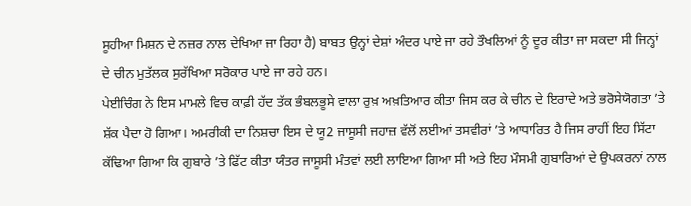ਸੂਹੀਆ ਮਿਸ਼ਨ ਦੇ ਨਜ਼ਰ ਨਾਲ ਦੇਖਿਆ ਜਾ ਰਿਹਾ ਹੈ) ਬਾਬਤ ਉਨ੍ਹਾਂ ਦੇਸ਼ਾਂ ਅੰਦਰ ਪਾਏ ਜਾ ਰਹੇ ਤੌਖਲਿਆਂ ਨੂੰ ਦੂਰ ਕੀਤਾ ਜਾ ਸਕਦਾ ਸੀ ਜਿਨ੍ਹਾਂ ਦੇ ਚੀਨ ਮੁਤੱਲਕ ਸੁਰੱਖਿਆ ਸਰੋਕਾਰ ਪਾਏ ਜਾ ਰਹੇ ਹਨ।
ਪੇਈਚਿੰਗ ਨੇ ਇਸ ਮਾਮਲੇ ਵਿਚ ਕਾਫ਼ੀ ਹੱਦ ਤੱਕ ਭੰਬਲਭੂਸੇ ਵਾਲਾ ਰੁਖ਼ ਅਖ਼ਤਿਆਰ ਕੀਤਾ ਜਿਸ ਕਰ ਕੇ ਚੀਨ ਦੇ ਇਰਾਦੇ ਅਤੇ ਭਰੋਸੇਯੋਗਤਾ ’ਤੇ ਸ਼ੱਕ ਪੈਦਾ ਹੋ ਗਿਆ। ਅਮਰੀਕੀ ਦਾ ਨਿਸ਼ਚਾ ਇਸ ਦੇ ਯੂ2 ਜਾਸੂਸੀ ਜਹਾਜ਼ ਵੱਲੋਂ ਲਈਆਂ ਤਸਵੀਰਾਂ ’ਤੇ ਆਧਾਰਿਤ ਹੈ ਜਿਸ ਰਾਹੀਂ ਇਹ ਸਿੱਟਾ ਕੱਢਿਆ ਗਿਆ ਕਿ ਗੁਬਾਰੇ ’ਤੇ ਫਿੱਟ ਕੀਤਾ ਯੰਤਰ ਜਾਸੂਸੀ ਮੰਤਵਾਂ ਲਈ ਲਾਇਆ ਗਿਆ ਸੀ ਅਤੇ ਇਹ ਮੌਸਮੀ ਗੁਬਾਰਿਆਂ ਦੇ ਉਪਕਰਨਾਂ ਨਾਲ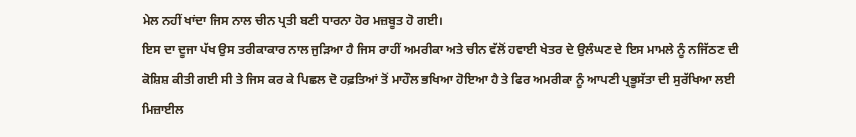ਮੇਲ ਨਹੀਂ ਖਾਂਦਾ ਜਿਸ ਨਾਲ ਚੀਨ ਪ੍ਰਤੀ ਬਣੀ ਧਾਰਨਾ ਹੋਰ ਮਜ਼ਬੂਤ ਹੋ ਗਈ।
ਇਸ ਦਾ ਦੂਜਾ ਪੱਖ ਉਸ ਤਰੀਕਾਕਾਰ ਨਾਲ ਜੁੜਿਆ ਹੈ ਜਿਸ ਰਾਹੀਂ ਅਮਰੀਕਾ ਅਤੇ ਚੀਨ ਵੱਲੋਂ ਹਵਾਈ ਖੇਤਰ ਦੇ ਉਲੰਘਣ ਦੇ ਇਸ ਮਾਮਲੇ ਨੂੰ ਨਜਿੱਠਣ ਦੀ ਕੋਸ਼ਿਸ਼ ਕੀਤੀ ਗਈ ਸੀ ਤੇ ਜਿਸ ਕਰ ਕੇ ਪਿਛਲ ਦੋ ਹਫ਼ਤਿਆਂ ਤੋਂ ਮਾਹੌਲ ਭਖਿਆ ਹੋਇਆ ਹੈ ਤੇ ਫਿਰ ਅਮਰੀਕਾ ਨੂੰ ਆਪਣੀ ਪ੍ਰਭੂਸੱਤਾ ਦੀ ਸੁਰੱਖਿਆ ਲਈ ਮਿਜ਼ਾਈਲ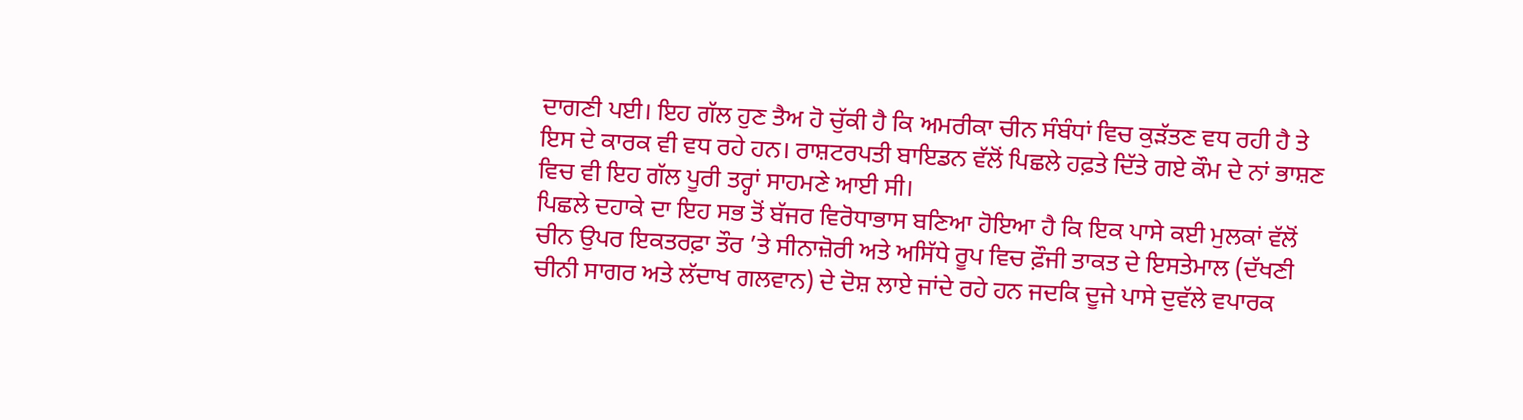ਦਾਗਣੀ ਪਈ। ਇਹ ਗੱਲ ਹੁਣ ਤੈਅ ਹੋ ਚੁੱਕੀ ਹੈ ਕਿ ਅਮਰੀਕਾ ਚੀਨ ਸੰਬੰਧਾਂ ਵਿਚ ਕੁੜੱਤਣ ਵਧ ਰਹੀ ਹੈ ਤੇ ਇਸ ਦੇ ਕਾਰਕ ਵੀ ਵਧ ਰਹੇ ਹਨ। ਰਾਸ਼ਟਰਪਤੀ ਬਾਇਡਨ ਵੱਲੋਂ ਪਿਛਲੇ ਹਫ਼ਤੇ ਦਿੱਤੇ ਗਏ ਕੌਮ ਦੇ ਨਾਂ ਭਾਸ਼ਣ ਵਿਚ ਵੀ ਇਹ ਗੱਲ ਪੂਰੀ ਤਰ੍ਹਾਂ ਸਾਹਮਣੇ ਆਈ ਸੀ।
ਪਿਛਲੇ ਦਹਾਕੇ ਦਾ ਇਹ ਸਭ ਤੋਂ ਬੱਜਰ ਵਿਰੋਧਾਭਾਸ ਬਣਿਆ ਹੋਇਆ ਹੈ ਕਿ ਇਕ ਪਾਸੇ ਕਈ ਮੁਲਕਾਂ ਵੱਲੋਂ ਚੀਨ ਉਪਰ ਇਕਤਰਫ਼ਾ ਤੌਰ ’ਤੇ ਸੀਨਾਜ਼ੋਰੀ ਅਤੇ ਅਸਿੱਧੇ ਰੂਪ ਵਿਚ ਫ਼ੌਜੀ ਤਾਕਤ ਦੇ ਇਸਤੇਮਾਲ (ਦੱਖਣੀ ਚੀਨੀ ਸਾਗਰ ਅਤੇ ਲੱਦਾਖ ਗਲਵਾਨ) ਦੇ ਦੋਸ਼ ਲਾਏ ਜਾਂਦੇ ਰਹੇ ਹਨ ਜਦਕਿ ਦੂਜੇ ਪਾਸੇ ਦੁਵੱਲੇ ਵਪਾਰਕ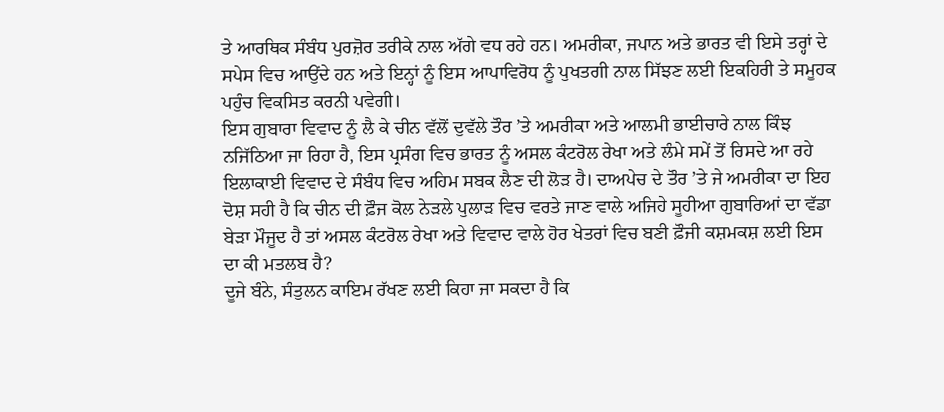ਤੇ ਆਰਥਿਕ ਸੰਬੰਧ ਪੁਰਜ਼ੋਰ ਤਰੀਕੇ ਨਾਲ ਅੱਗੇ ਵਧ ਰਹੇ ਹਨ। ਅਮਰੀਕਾ, ਜਪਾਨ ਅਤੇ ਭਾਰਤ ਵੀ ਇਸੇ ਤਰ੍ਹਾਂ ਦੇ ਸਪੇਸ ਵਿਚ ਆਉਂਦੇ ਹਨ ਅਤੇ ਇਨ੍ਹਾਂ ਨੂੰ ਇਸ ਆਪਾਵਿਰੋਧ ਨੂੰ ਪੁਖਤਗੀ ਨਾਲ ਸਿੱਝਣ ਲਈ ਇਕਹਿਰੀ ਤੇ ਸਮੂਹਕ ਪਹੁੰਚ ਵਿਕਸਿਤ ਕਰਨੀ ਪਵੇਗੀ।
ਇਸ ਗੁਬਾਰਾ ਵਿਵਾਦ ਨੂੰ ਲੈ ਕੇ ਚੀਨ ਵੱਲੋਂ ਦੁਵੱਲੇ ਤੌਰ ’ਤੇ ਅਮਰੀਕਾ ਅਤੇ ਆਲਮੀ ਭਾਈਚਾਰੇ ਨਾਲ ਕਿੰਝ ਨਜਿੱਠਿਆ ਜਾ ਰਿਹਾ ਹੈ, ਇਸ ਪ੍ਰਸੰਗ ਵਿਚ ਭਾਰਤ ਨੂੰ ਅਸਲ ਕੰਟਰੋਲ ਰੇਖਾ ਅਤੇ ਲੰਮੇ ਸਮੇਂ ਤੋਂ ਰਿਸਦੇ ਆ ਰਹੇ ਇਲਾਕਾਈ ਵਿਵਾਦ ਦੇ ਸੰਬੰਧ ਵਿਚ ਅਹਿਮ ਸਬਕ ਲੈਣ ਦੀ ਲੋੜ ਹੈ। ਦਾਅਪੇਚ ਦੇ ਤੌਰ ’ਤੇ ਜੇ ਅਮਰੀਕਾ ਦਾ ਇਹ ਦੋਸ਼ ਸਹੀ ਹੈ ਕਿ ਚੀਨ ਦੀ ਫ਼ੌਜ ਕੋਲ ਨੇੜਲੇ ਪੁਲਾੜ ਵਿਚ ਵਰਤੇ ਜਾਣ ਵਾਲੇ ਅਜਿਹੇ ਸੂਹੀਆ ਗੁਬਾਰਿਆਂ ਦਾ ਵੱਡਾ ਬੇੜਾ ਮੌਜੂਦ ਹੈ ਤਾਂ ਅਸਲ ਕੰਟਰੋਲ ਰੇਖਾ ਅਤੇ ਵਿਵਾਦ ਵਾਲੇ ਹੋਰ ਖੇਤਰਾਂ ਵਿਚ ਬਣੀ ਫ਼ੌਜੀ ਕਸ਼ਮਕਸ਼ ਲਈ ਇਸ ਦਾ ਕੀ ਮਤਲਬ ਹੈ?
ਦੂਜੇ ਬੰਨੇ, ਸੰਤੁਲਨ ਕਾਇਮ ਰੱਖਣ ਲਈ ਕਿਹਾ ਜਾ ਸਕਦਾ ਹੈ ਕਿ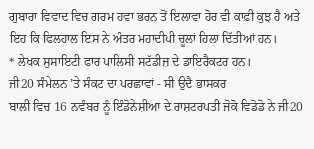ਗੁਬਾਰਾ ਵਿਵਾਦ ਵਿਚ ਗਰਮ ਹਵਾ ਭਰਨ ਤੋਂ ਇਲਾਵਾ ਹੋਰ ਵੀ ਕਾਫ਼ੀ ਕੁਝ ਹੈ ਅਤੇ ਇਹ ਕਿ ਫਿਲਹਾਲ ਇਸ ਨੇ ਅੰਤਰ ਮਹਾਦੀਪੀ ਚੂਲਾਂ ਹਿਲਾ ਦਿੱਤੀਆਂ ਹਨ।
* ਲੇਖਕ ਸੁਸਾਇਟੀ ਫਾਰ ਪਾਲਿਸੀ ਸਟੱਡੀਜ਼ ਦੇ ਡਾਇਰੈਕਟਰ ਹਨ।
ਜੀ20 ਸੰਮੇਲਨ ’ਤੇ ਸੰਕਟ ਦਾ ਪਰਛਾਵਾਂ - ਸੀ ਉਦੈ ਭਾਸਕਰ
ਬਾਲੀ ਵਿਚ 16 ਨਵੰਬਰ ਨੂੰ ਇੰਡੋਨੇਸ਼ੀਆ ਦੇ ਰਾਸ਼ਟਰਪਤੀ ਜੋਕੋ ਵਿਡੋਡੋ ਨੇ ਜੀ20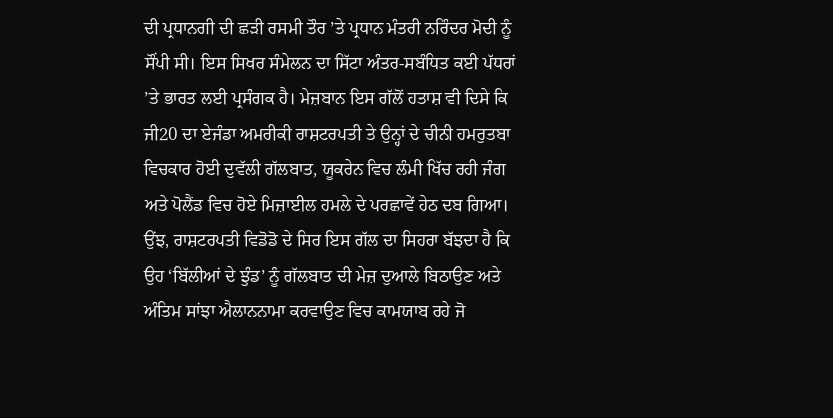ਦੀ ਪ੍ਰਧਾਨਗੀ ਦੀ ਛੜੀ ਰਸਮੀ ਤੌਰ ’ਤੇ ਪ੍ਰਧਾਨ ਮੰਤਰੀ ਨਰਿੰਦਰ ਮੋਦੀ ਨੂੰ ਸੌਂਪੀ ਸੀ। ਇਸ ਸਿਖਰ ਸੰਮੇਲਨ ਦਾ ਸਿੱਟਾ ਅੰਤਰ-ਸਬੰਧਿਤ ਕਈ ਪੱਧਰਾਂ ’ਤੇ ਭਾਰਤ ਲਈ ਪ੍ਰਸੰਗਕ ਹੈ। ਮੇਜ਼ਬਾਨ ਇਸ ਗੱਲੋਂ ਹਤਾਸ਼ ਵੀ ਦਿਸੇ ਕਿ ਜੀ20 ਦਾ ਏਜੰਡਾ ਅਮਰੀਕੀ ਰਾਸ਼ਟਰਪਤੀ ਤੇ ਉਨ੍ਹਾਂ ਦੇ ਚੀਨੀ ਹਮਰੁਤਬਾ ਵਿਚਕਾਰ ਹੋਈ ਦੁਵੱਲੀ ਗੱਲਬਾਤ, ਯੂਕਰੇਨ ਵਿਚ ਲੰਮੀ ਖਿੱਚ ਰਹੀ ਜੰਗ ਅਤੇ ਪੋਲੈਂਡ ਵਿਚ ਹੋਏ ਮਿਜ਼ਾਈਲ ਹਮਲੇ ਦੇ ਪਰਛਾਵੇਂ ਹੇਠ ਦਬ ਗਿਆ। ਉਂਝ, ਰਾਸ਼ਟਰਪਤੀ ਵਿਡੋਡੋ ਦੇ ਸਿਰ ਇਸ ਗੱਲ ਦਾ ਸਿਹਰਾ ਬੱਝਦਾ ਹੈ ਕਿ ਉਹ ‘ਬਿੱਲੀਆਂ ਦੇ ਝੁੰਡ’ ਨੂੰ ਗੱਲਬਾਤ ਦੀ ਮੇਜ਼ ਦੁਆਲੇ ਬਿਠਾਉਣ ਅਤੇ ਅੰਤਿਮ ਸਾਂਝਾ ਐਲਾਨਨਾਮਾ ਕਰਵਾਉਣ ਵਿਚ ਕਾਮਯਾਬ ਰਹੇ ਜੋ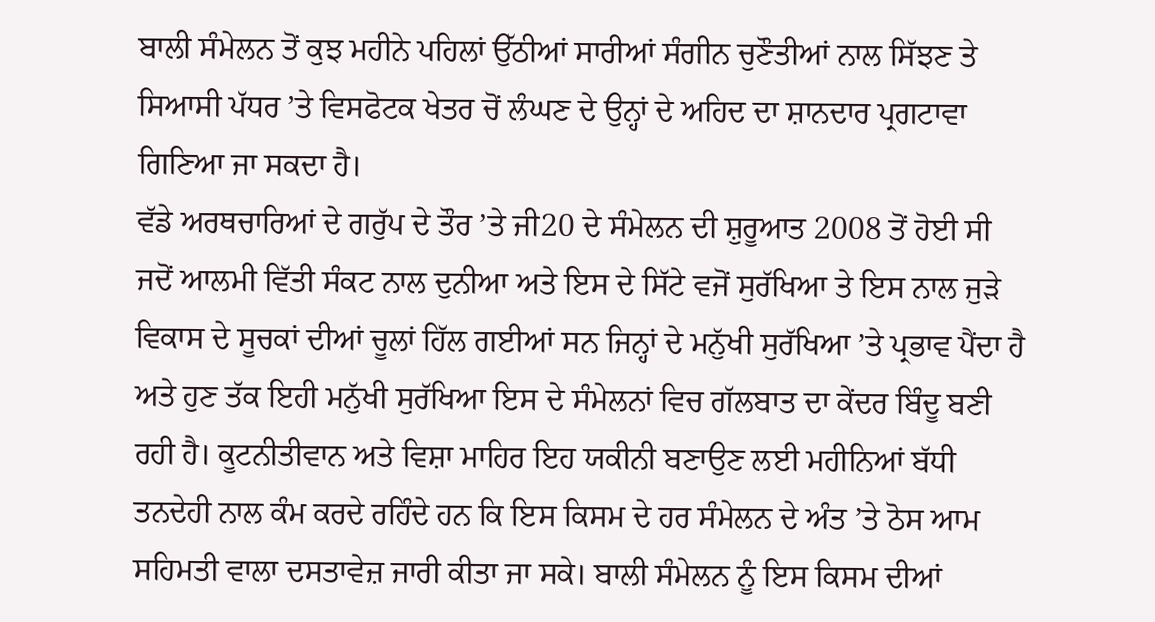ਬਾਲੀ ਸੰਮੇਲਨ ਤੋਂ ਕੁਝ ਮਹੀਨੇ ਪਹਿਲਾਂ ਉੱਠੀਆਂ ਸਾਰੀਆਂ ਸੰਗੀਨ ਚੁਣੌਤੀਆਂ ਨਾਲ ਸਿੱਝਣ ਤੇ ਸਿਆਸੀ ਪੱਧਰ ’ਤੇ ਵਿਸਫੋਟਕ ਖੇਤਰ ਚੋਂ ਲੰਘਣ ਦੇ ਉਨ੍ਹਾਂ ਦੇ ਅਹਿਦ ਦਾ ਸ਼ਾਨਦਾਰ ਪ੍ਰਗਟਾਵਾ ਗਿਣਿਆ ਜਾ ਸਕਦਾ ਹੈ।
ਵੱਡੇ ਅਰਥਚਾਰਿਆਂ ਦੇ ਗਰੁੱਪ ਦੇ ਤੌਰ ’ਤੇ ਜੀ20 ਦੇ ਸੰਮੇਲਨ ਦੀ ਸ਼ੁਰੂਆਤ 2008 ਤੋਂ ਹੋਈ ਸੀ ਜਦੋਂ ਆਲਮੀ ਵਿੱਤੀ ਸੰਕਟ ਨਾਲ ਦੁਨੀਆ ਅਤੇ ਇਸ ਦੇ ਸਿੱਟੇ ਵਜੋਂ ਸੁਰੱਖਿਆ ਤੇ ਇਸ ਨਾਲ ਜੁੜੇ ਵਿਕਾਸ ਦੇ ਸੂਚਕਾਂ ਦੀਆਂ ਚੂਲਾਂ ਹਿੱਲ ਗਈਆਂ ਸਨ ਜਿਨ੍ਹਾਂ ਦੇ ਮਨੁੱਖੀ ਸੁਰੱਖਿਆ ’ਤੇ ਪ੍ਰਭਾਵ ਪੈਂਦਾ ਹੈ ਅਤੇ ਹੁਣ ਤੱਕ ਇਹੀ ਮਨੁੱਖੀ ਸੁਰੱਖਿਆ ਇਸ ਦੇ ਸੰਮੇਲਨਾਂ ਵਿਚ ਗੱਲਬਾਤ ਦਾ ਕੇਂਦਰ ਬਿੰਦੂ ਬਣੀ ਰਹੀ ਹੈ। ਕੂਟਨੀਤੀਵਾਨ ਅਤੇ ਵਿਸ਼ਾ ਮਾਹਿਰ ਇਹ ਯਕੀਨੀ ਬਣਾਉਣ ਲਈ ਮਹੀਨਿਆਂ ਬੱਧੀ ਤਨਦੇਹੀ ਨਾਲ ਕੰਮ ਕਰਦੇ ਰਹਿੰਦੇ ਹਨ ਕਿ ਇਸ ਕਿਸਮ ਦੇ ਹਰ ਸੰਮੇਲਨ ਦੇ ਅੰਤ ’ਤੇ ਠੋਸ ਆਮ ਸਹਿਮਤੀ ਵਾਲਾ ਦਸਤਾਵੇਜ਼ ਜਾਰੀ ਕੀਤਾ ਜਾ ਸਕੇ। ਬਾਲੀ ਸੰਮੇਲਨ ਨੂੰ ਇਸ ਕਿਸਮ ਦੀਆਂ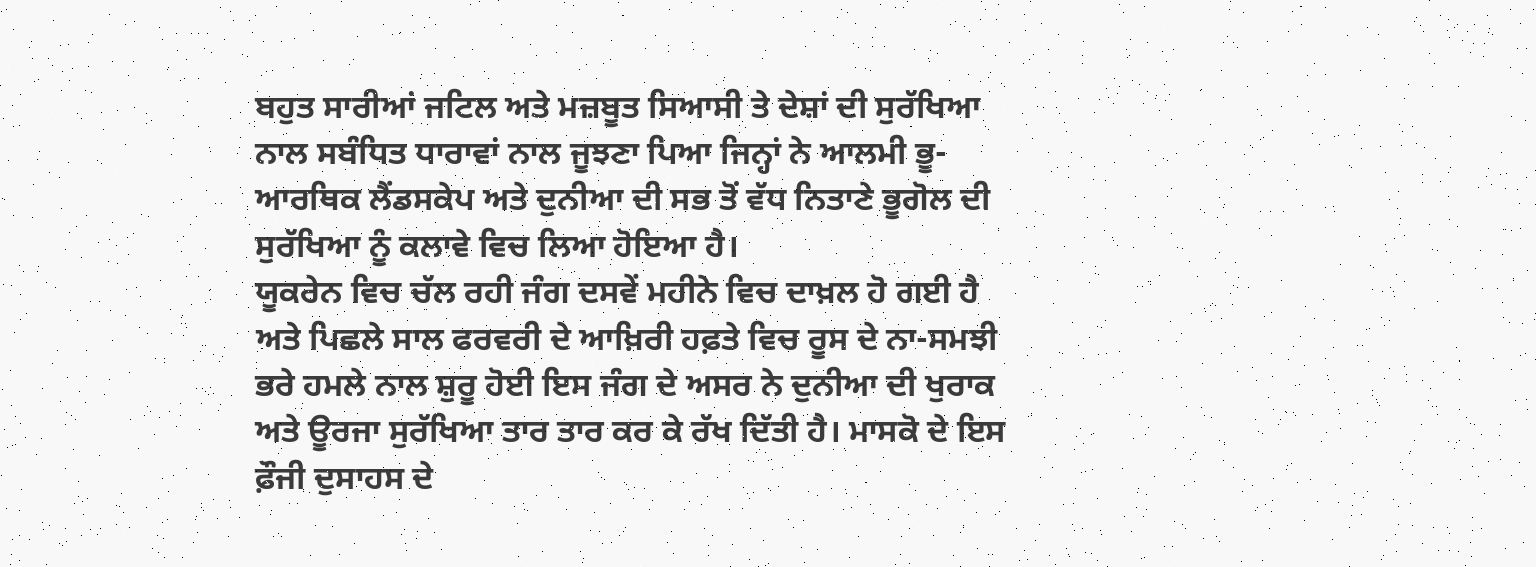ਬਹੁਤ ਸਾਰੀਆਂ ਜਟਿਲ ਅਤੇ ਮਜ਼ਬੂਤ ਸਿਆਸੀ ਤੇ ਦੇਸ਼ਾਂ ਦੀ ਸੁਰੱਖਿਆ ਨਾਲ ਸਬੰਧਿਤ ਧਾਰਾਵਾਂ ਨਾਲ ਜੂਝਣਾ ਪਿਆ ਜਿਨ੍ਹਾਂ ਨੇ ਆਲਮੀ ਭੂ-ਆਰਥਿਕ ਲੈਂਡਸਕੇਪ ਅਤੇ ਦੁਨੀਆ ਦੀ ਸਭ ਤੋਂ ਵੱਧ ਨਿਤਾਣੇ ਭੂਗੋਲ ਦੀ ਸੁਰੱਖਿਆ ਨੂੰ ਕਲਾਵੇ ਵਿਚ ਲਿਆ ਹੋਇਆ ਹੈ।
ਯੂਕਰੇਨ ਵਿਚ ਚੱਲ ਰਹੀ ਜੰਗ ਦਸਵੇਂ ਮਹੀਨੇ ਵਿਚ ਦਾਖ਼ਲ ਹੋ ਗਈ ਹੈ ਅਤੇ ਪਿਛਲੇ ਸਾਲ ਫਰਵਰੀ ਦੇ ਆਖ਼ਿਰੀ ਹਫ਼ਤੇ ਵਿਚ ਰੂਸ ਦੇ ਨਾ-ਸਮਝੀ ਭਰੇ ਹਮਲੇ ਨਾਲ ਸ਼ੁਰੂ ਹੋਈ ਇਸ ਜੰਗ ਦੇ ਅਸਰ ਨੇ ਦੁਨੀਆ ਦੀ ਖੁਰਾਕ ਅਤੇ ਊਰਜਾ ਸੁਰੱਖਿਆ ਤਾਰ ਤਾਰ ਕਰ ਕੇ ਰੱਖ ਦਿੱਤੀ ਹੈ। ਮਾਸਕੋ ਦੇ ਇਸ ਫ਼ੌਜੀ ਦੁਸਾਹਸ ਦੇ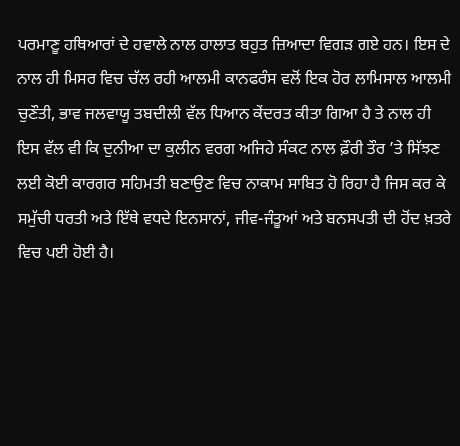ਪਰਮਾਣੂ ਹਥਿਆਰਾਂ ਦੇ ਹਵਾਲੇ ਨਾਲ ਹਾਲਾਤ ਬਹੁਤ ਜ਼ਿਆਦਾ ਵਿਗੜ ਗਏ ਹਨ। ਇਸ ਦੇ ਨਾਲ ਹੀ ਮਿਸਰ ਵਿਚ ਚੱਲ ਰਹੀ ਆਲਮੀ ਕਾਨਫਰੰਸ ਵਲੋਂ ਇਕ ਹੋਰ ਲਾਮਿਸਾਲ ਆਲਮੀ ਚੁਣੌਤੀ, ਭਾਵ ਜਲਵਾਯੂ ਤਬਦੀਲੀ ਵੱਲ ਧਿਆਨ ਕੇਂਦਰਤ ਕੀਤਾ ਗਿਆ ਹੈ ਤੇ ਨਾਲ ਹੀ ਇਸ ਵੱਲ ਵੀ ਕਿ ਦੁਨੀਆ ਦਾ ਕੁਲੀਨ ਵਰਗ ਅਜਿਹੇ ਸੰਕਟ ਨਾਲ ਫ਼ੌਰੀ ਤੌਰ ’ਤੇ ਸਿੱਝਣ ਲਈ ਕੋਈ ਕਾਰਗਰ ਸਹਿਮਤੀ ਬਣਾਉਣ ਵਿਚ ਨਾਕਾਮ ਸਾਬਿਤ ਹੋ ਰਿਹਾ ਹੈ ਜਿਸ ਕਰ ਕੇ ਸਮੁੱਚੀ ਧਰਤੀ ਅਤੇ ਇੱਥੇ ਵਧਦੇ ਇਨਸਾਨਾਂ, ਜੀਵ-ਜੰਤੂਆਂ ਅਤੇ ਬਨਸਪਤੀ ਦੀ ਹੋਂਦ ਖ਼ਤਰੇ ਵਿਚ ਪਈ ਹੋਈ ਹੈ।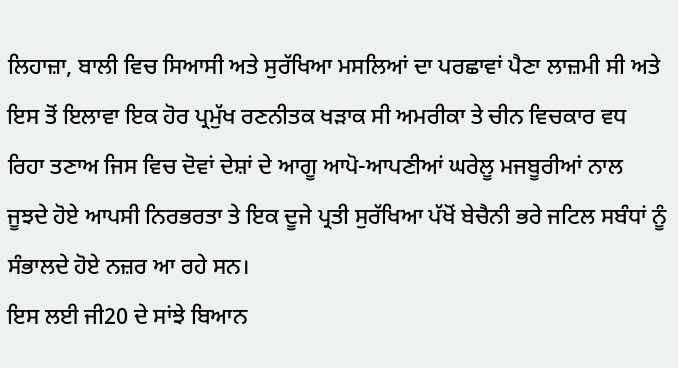ਲਿਹਾਜ਼ਾ, ਬਾਲੀ ਵਿਚ ਸਿਆਸੀ ਅਤੇ ਸੁਰੱਖਿਆ ਮਸਲਿਆਂ ਦਾ ਪਰਛਾਵਾਂ ਪੈਣਾ ਲਾਜ਼ਮੀ ਸੀ ਅਤੇ ਇਸ ਤੋਂ ਇਲਾਵਾ ਇਕ ਹੋਰ ਪ੍ਰਮੁੱਖ ਰਣਨੀਤਕ ਖੜਾਕ ਸੀ ਅਮਰੀਕਾ ਤੇ ਚੀਨ ਵਿਚਕਾਰ ਵਧ ਰਿਹਾ ਤਣਾਅ ਜਿਸ ਵਿਚ ਦੋਵਾਂ ਦੇਸ਼ਾਂ ਦੇ ਆਗੂ ਆਪੋ-ਆਪਣੀਆਂ ਘਰੇਲੂ ਮਜਬੂਰੀਆਂ ਨਾਲ ਜੂਝਦੇ ਹੋਏ ਆਪਸੀ ਨਿਰਭਰਤਾ ਤੇ ਇਕ ਦੂਜੇ ਪ੍ਰਤੀ ਸੁਰੱਖਿਆ ਪੱਖੋਂ ਬੇਚੈਨੀ ਭਰੇ ਜਟਿਲ ਸਬੰਧਾਂ ਨੂੰ ਸੰਭਾਲਦੇ ਹੋਏ ਨਜ਼ਰ ਆ ਰਹੇ ਸਨ।
ਇਸ ਲਈ ਜੀ20 ਦੇ ਸਾਂਝੇ ਬਿਆਨ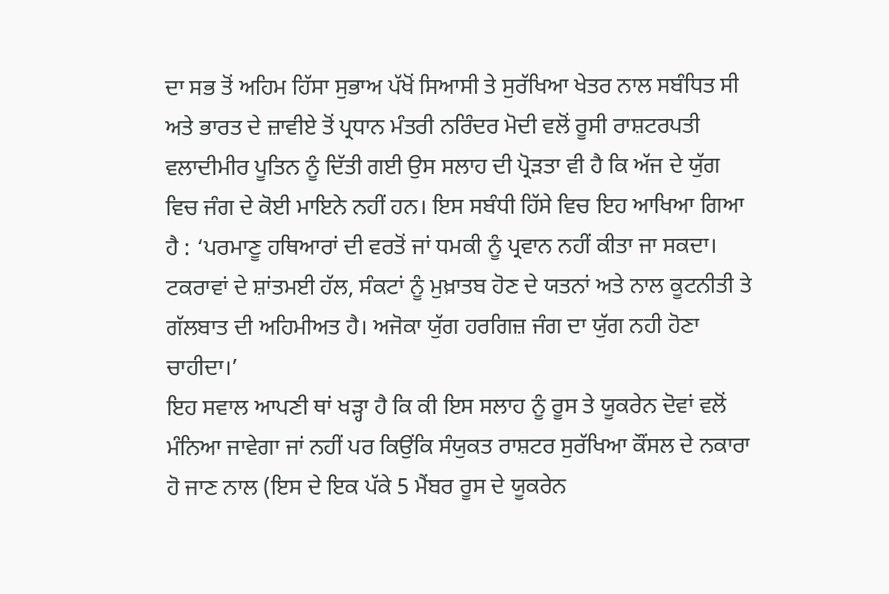ਦਾ ਸਭ ਤੋਂ ਅਹਿਮ ਹਿੱਸਾ ਸੁਭਾਅ ਪੱਖੋਂ ਸਿਆਸੀ ਤੇ ਸੁਰੱਖਿਆ ਖੇਤਰ ਨਾਲ ਸਬੰਧਿਤ ਸੀ ਅਤੇ ਭਾਰਤ ਦੇ ਜ਼ਾਵੀਏ ਤੋਂ ਪ੍ਰਧਾਨ ਮੰਤਰੀ ਨਰਿੰਦਰ ਮੋਦੀ ਵਲੋਂ ਰੂਸੀ ਰਾਸ਼ਟਰਪਤੀ ਵਲਾਦੀਮੀਰ ਪੂਤਿਨ ਨੂੰ ਦਿੱਤੀ ਗਈ ਉਸ ਸਲਾਹ ਦੀ ਪ੍ਰੋੜਤਾ ਵੀ ਹੈ ਕਿ ਅੱਜ ਦੇ ਯੁੱਗ ਵਿਚ ਜੰਗ ਦੇ ਕੋਈ ਮਾਇਨੇ ਨਹੀਂ ਹਨ। ਇਸ ਸਬੰਧੀ ਹਿੱਸੇ ਵਿਚ ਇਹ ਆਖਿਆ ਗਿਆ ਹੈ : ‘ਪਰਮਾਣੂ ਹਥਿਆਰਾਂ ਦੀ ਵਰਤੋਂ ਜਾਂ ਧਮਕੀ ਨੂੰ ਪ੍ਰਵਾਨ ਨਹੀਂ ਕੀਤਾ ਜਾ ਸਕਦਾ। ਟਕਰਾਵਾਂ ਦੇ ਸ਼ਾਂਤਮਈ ਹੱਲ, ਸੰਕਟਾਂ ਨੂੰ ਮੁਖ਼ਾਤਬ ਹੋਣ ਦੇ ਯਤਨਾਂ ਅਤੇ ਨਾਲ ਕੂਟਨੀਤੀ ਤੇ ਗੱਲਬਾਤ ਦੀ ਅਹਿਮੀਅਤ ਹੈ। ਅਜੋਕਾ ਯੁੱਗ ਹਰਗਿਜ਼ ਜੰਗ ਦਾ ਯੁੱਗ ਨਹੀ ਹੋਣਾ ਚਾਹੀਦਾ।’
ਇਹ ਸਵਾਲ ਆਪਣੀ ਥਾਂ ਖੜ੍ਹਾ ਹੈ ਕਿ ਕੀ ਇਸ ਸਲਾਹ ਨੂੰ ਰੂਸ ਤੇ ਯੂਕਰੇਨ ਦੋਵਾਂ ਵਲੋਂ ਮੰਨਿਆ ਜਾਵੇਗਾ ਜਾਂ ਨਹੀਂ ਪਰ ਕਿਉਂਕਿ ਸੰਯੁਕਤ ਰਾਸ਼ਟਰ ਸੁਰੱਖਿਆ ਕੌਂਸਲ ਦੇ ਨਕਾਰਾ ਹੋ ਜਾਣ ਨਾਲ (ਇਸ ਦੇ ਇਕ ਪੱਕੇ 5 ਮੈਂਬਰ ਰੂਸ ਦੇ ਯੂਕਰੇਨ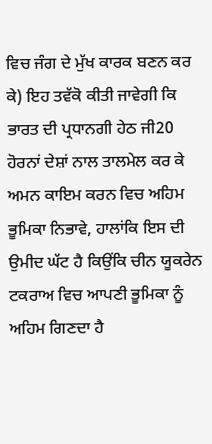ਵਿਚ ਜੰਗ ਦੇ ਮੁੱਖ ਕਾਰਕ ਬਣਨ ਕਰ ਕੇ) ਇਹ ਤਵੱਕੋ ਕੀਤੀ ਜਾਵੇਗੀ ਕਿ ਭਾਰਤ ਦੀ ਪ੍ਰਧਾਨਗੀ ਹੇਠ ਜੀ20 ਹੋਰਨਾਂ ਦੇਸ਼ਾਂ ਨਾਲ ਤਾਲਮੇਲ ਕਰ ਕੇ ਅਮਨ ਕਾਇਮ ਕਰਨ ਵਿਚ ਅਹਿਮ ਭੂਮਿਕਾ ਨਿਭਾਵੇ, ਹਾਲਾਂਕਿ ਇਸ ਦੀ ਉਮੀਦ ਘੱਟ ਹੈ ਕਿਉਂਕਿ ਚੀਨ ਯੂਕਰੇਨ ਟਕਰਾਅ ਵਿਚ ਆਪਣੀ ਭੂਮਿਕਾ ਨੂੰ ਅਹਿਮ ਗਿਣਦਾ ਹੈ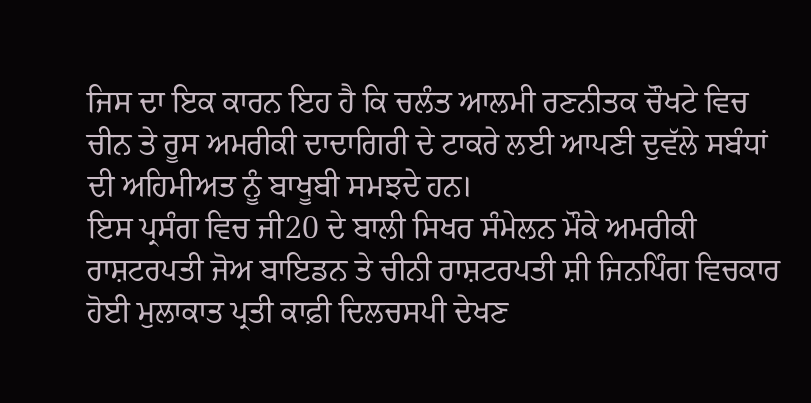ਜਿਸ ਦਾ ਇਕ ਕਾਰਨ ਇਹ ਹੈ ਕਿ ਚਲੰਤ ਆਲਮੀ ਰਣਨੀਤਕ ਚੌਖਟੇ ਵਿਚ ਚੀਨ ਤੇ ਰੂਸ ਅਮਰੀਕੀ ਦਾਦਾਗਿਰੀ ਦੇ ਟਾਕਰੇ ਲਈ ਆਪਣੀ ਦੁਵੱਲੇ ਸਬੰਧਾਂ ਦੀ ਅਹਿਮੀਅਤ ਨੂੰ ਬਾਖੂਬੀ ਸਮਝਦੇ ਹਨ।
ਇਸ ਪ੍ਰਸੰਗ ਵਿਚ ਜੀ20 ਦੇ ਬਾਲੀ ਸਿਖਰ ਸੰਮੇਲਨ ਮੌਕੇ ਅਮਰੀਕੀ ਰਾਸ਼ਟਰਪਤੀ ਜੋਅ ਬਾਇਡਨ ਤੇ ਚੀਨੀ ਰਾਸ਼ਟਰਪਤੀ ਸ਼ੀ ਜਿਨਪਿੰਗ ਵਿਚਕਾਰ ਹੋਈ ਮੁਲਾਕਾਤ ਪ੍ਰਤੀ ਕਾਫ਼ੀ ਦਿਲਚਸਪੀ ਦੇਖਣ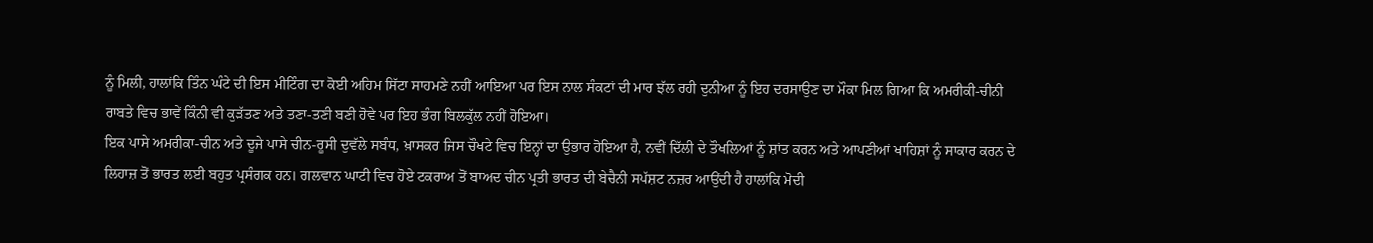ਨੂੰ ਮਿਲੀ, ਹਾਲਾਂਕਿ ਤਿੰਨ ਘੰਟੇ ਦੀ ਇਸ ਮੀਟਿੰਗ ਦਾ ਕੋਈ ਅਹਿਮ ਸਿੱਟਾ ਸਾਹਮਣੇ ਨਹੀਂ ਆਇਆ ਪਰ ਇਸ ਨਾਲ ਸੰਕਟਾਂ ਦੀ ਮਾਰ ਝੱਲ ਰਹੀ ਦੁਨੀਆ ਨੂੰ ਇਹ ਦਰਸਾਉਣ ਦਾ ਮੌਕਾ ਮਿਲ ਗਿਆ ਕਿ ਅਮਰੀਕੀ-ਚੀਨੀ ਰਾਬਤੇ ਵਿਚ ਭਾਵੇਂ ਕਿੰਨੀ ਵੀ ਕੁੜੱਤਣ ਅਤੇ ਤਣਾ-ਤਣੀ ਬਣੀ ਹੋਵੇ ਪਰ ਇਹ ਭੰਗ ਬਿਲਕੁੱਲ ਨਹੀਂ ਹੋਇਆ।
ਇਕ ਪਾਸੇ ਅਮਰੀਕਾ-ਚੀਨ ਅਤੇ ਦੂਜੇ ਪਾਸੇ ਚੀਨ-ਰੂਸੀ ਦੁਵੱਲੇ ਸਬੰਧ, ਖ਼ਾਸਕਰ ਜਿਸ ਚੌਖਟੇ ਵਿਚ ਇਨ੍ਹਾਂ ਦਾ ਉਭਾਰ ਹੋਇਆ ਹੈ, ਨਵੀਂ ਦਿੱਲੀ ਦੇ ਤੌਖਲਿਆਂ ਨੂੰ ਸ਼ਾਂਤ ਕਰਨ ਅਤੇ ਆਪਣੀਆਂ ਖਾਹਿਸ਼ਾਂ ਨੂੰ ਸਾਕਾਰ ਕਰਨ ਦੇ ਲਿਹਾਜ਼ ਤੋਂ ਭਾਰਤ ਲਈ ਬਹੁਤ ਪ੍ਰਸੰਗਕ ਹਨ। ਗਲਵਾਨ ਘਾਟੀ ਵਿਚ ਹੋਏ ਟਕਰਾਅ ਤੋਂ ਬਾਅਦ ਚੀਨ ਪ੍ਰਤੀ ਭਾਰਤ ਦੀ ਬੇਚੈਨੀ ਸਪੱਸ਼ਟ ਨਜ਼ਰ ਆਉਂਦੀ ਹੈ ਹਾਲਾਂਕਿ ਮੋਦੀ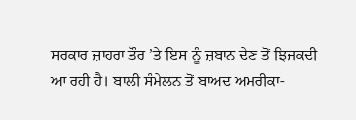ਸਰਕਾਰ ਜ਼ਾਹਰਾ ਤੌਰ ’ਤੇ ਇਸ ਨੂੰ ਜ਼ਬਾਨ ਦੇਣ ਤੋਂ ਝਿਜਕਦੀ ਆ ਰਹੀ ਹੈ। ਬਾਲੀ ਸੰਮੇਲਨ ਤੋਂ ਬਾਅਦ ਅਮਰੀਕਾ-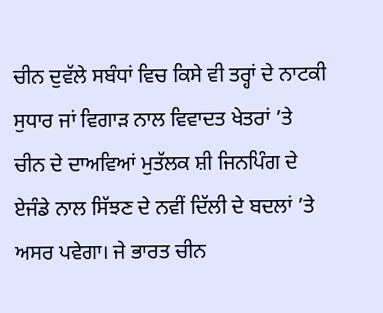ਚੀਨ ਦੁਵੱਲੇ ਸਬੰਧਾਂ ਵਿਚ ਕਿਸੇ ਵੀ ਤਰ੍ਹਾਂ ਦੇ ਨਾਟਕੀ ਸੁਧਾਰ ਜਾਂ ਵਿਗਾੜ ਨਾਲ ਵਿਵਾਦਤ ਖੇਤਰਾਂ ’ਤੇ ਚੀਨ ਦੇ ਦਾਅਵਿਆਂ ਮੁਤੱਲਕ ਸ਼ੀ ਜਿਨਪਿੰਗ ਦੇ ਏਜੰਡੇ ਨਾਲ ਸਿੱਝਣ ਦੇ ਨਵੀਂ ਦਿੱਲੀ ਦੇ ਬਦਲਾਂ ’ਤੇ ਅਸਰ ਪਵੇਗਾ। ਜੇ ਭਾਰਤ ਚੀਨ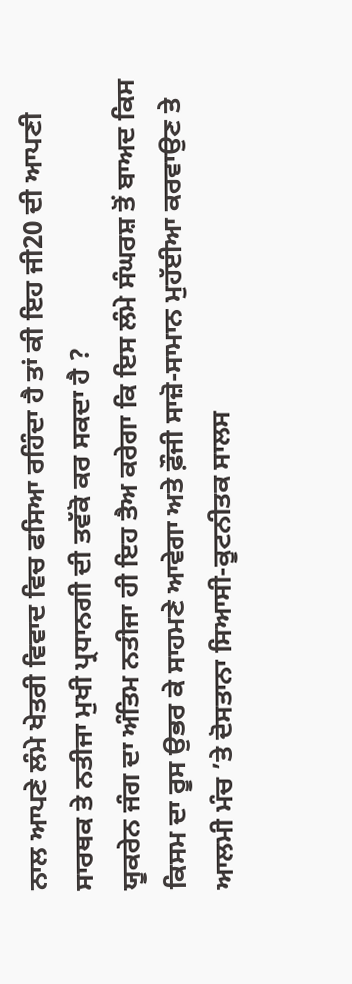ਨਾਲ ਆਪਣੇ ਲੰਮੇ ਖੇਤਰੀ ਵਿਵਾਦ ਵਿਚ ਫਸਿਆ ਰਹਿੰਦਾ ਹੈ ਤਾਂ ਕੀ ਇਹ ਜੀ20 ਦੀ ਆਪਣੀ ਸਾਰਥਕ ਤੇ ਨਤੀਜਾ ਮੁਖੀ ਪ੍ਰਧਾਨਗੀ ਦੀ ਤਵੱਕੋ ਕਰ ਸਕਦਾ ਹੈ ?
ਯੂਕਰੇਨ ਜੰਗ ਦਾ ਅੰਤਿਮ ਨਤੀਜਾ ਹੀ ਇਹ ਤੈਅ ਕਰੇਗਾ ਕਿ ਇਸ ਲੰਮੇ ਸੰਘਰਸ਼ ਤੋਂ ਬਾਅਦ ਕਿਸ ਕਿਸਮ ਦਾ ਰੂਸ ਉਭਰ ਕੇ ਸਾਹਮਣੇ ਆਵੇਗਾ ਅਤੇ ਫ਼ੌਜੀ ਸਾਜ਼ੋ-ਸਾਮਾਨ ਮੁਹੱਈਆ ਕਰਵਾਉਣ ਤੇ ਆਲਮੀ ਮੰਚ ’ਤੇ ਦੋਸਤਾਨਾ ਸਿਆਸੀ-ਕੂਟਨੀਤਕ ਸਾਲਸ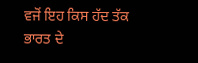ਵਜੋਂ ਇਹ ਕਿਸ ਹੱਦ ਤੱਕ ਭਾਰਤ ਦੇ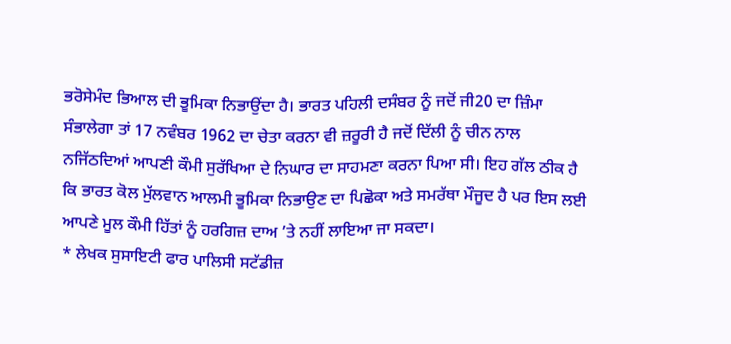ਭਰੋਸੇਮੰਦ ਭਿਆਲ ਦੀ ਭੂਮਿਕਾ ਨਿਭਾਉਂਦਾ ਹੈ। ਭਾਰਤ ਪਹਿਲੀ ਦਸੰਬਰ ਨੂੰ ਜਦੋਂ ਜੀ20 ਦਾ ਜ਼ਿੰਮਾ ਸੰਭਾਲੇਗਾ ਤਾਂ 17 ਨਵੰਬਰ 1962 ਦਾ ਚੇਤਾ ਕਰਨਾ ਵੀ ਜ਼ਰੂਰੀ ਹੈ ਜਦੋਂ ਦਿੱਲੀ ਨੂੰ ਚੀਨ ਨਾਲ ਨਜਿੱਠਦਿਆਂ ਆਪਣੀ ਕੌਮੀ ਸੁਰੱਖਿਆ ਦੇ ਨਿਘਾਰ ਦਾ ਸਾਹਮਣਾ ਕਰਨਾ ਪਿਆ ਸੀ। ਇਹ ਗੱਲ ਠੀਕ ਹੈ ਕਿ ਭਾਰਤ ਕੋਲ ਮੁੱਲਵਾਨ ਆਲਮੀ ਭੂਮਿਕਾ ਨਿਭਾਉਣ ਦਾ ਪਿਛੋਕਾ ਅਤੇ ਸਮਰੱਥਾ ਮੌਜੂਦ ਹੈ ਪਰ ਇਸ ਲਈ ਆਪਣੇ ਮੂਲ ਕੌਮੀ ਹਿੱਤਾਂ ਨੂੰ ਹਰਗਿਜ਼ ਦਾਅ ’ਤੇ ਨਹੀਂ ਲਾਇਆ ਜਾ ਸਕਦਾ।
* ਲੇਖਕ ਸੁਸਾਇਟੀ ਫਾਰ ਪਾਲਿਸੀ ਸਟੱਡੀਜ਼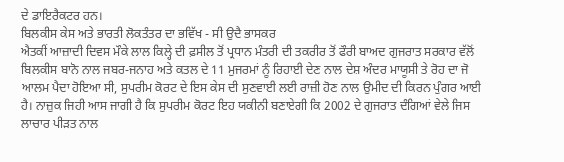ਦੇ ਡਾਇਰੈਕਟਰ ਹਨ।
ਬਿਲਕੀਸ ਕੇਸ ਅਤੇ ਭਾਰਤੀ ਲੋਕਤੰਤਰ ਦਾ ਭਵਿੱਖ - ਸੀ ਉਦੈ ਭਾਸਕਰ
ਐਤਕੀਂ ਆਜ਼ਾਦੀ ਦਿਵਸ ਮੌਕੇ ਲਾਲ ਕਿਲ੍ਹੇ ਦੀ ਫ਼ਸੀਲ ਤੋਂ ਪ੍ਰਧਾਨ ਮੰਤਰੀ ਦੀ ਤਕਰੀਰ ਤੋਂ ਫੌਰੀ ਬਾਅਦ ਗੁਜਰਾਤ ਸਰਕਾਰ ਵੱਲੋਂ ਬਿਲਕੀਸ ਬਾਨੋ ਨਾਲ ਜਬਰ-ਜਨਾਹ ਅਤੇ ਕਤਲ ਦੇ 11 ਮੁਜਰਮਾਂ ਨੂੰ ਰਿਹਾਈ ਦੇਣ ਨਾਲ ਦੇਸ਼ ਅੰਦਰ ਮਾਯੂਸੀ ਤੇ ਰੋਹ ਦਾ ਜੋ ਆਲਮ ਪੈਦਾ ਹੋਇਆ ਸੀ, ਸੁਪਰੀਮ ਕੋਰਟ ਦੇ ਇਸ ਕੇਸ ਦੀ ਸੁਣਵਾਈ ਲਈ ਰਾਜ਼ੀ ਹੋਣ ਨਾਲ ਉਮੀਦ ਦੀ ਕਿਰਨ ਪੁੰਗਰ ਆਈ ਹੈ। ਨਾਜ਼ੁਕ ਜਿਹੀ ਆਸ ਜਾਗੀ ਹੈ ਕਿ ਸੁਪਰੀਮ ਕੋਰਟ ਇਹ ਯਕੀਨੀ ਬਣਾਏਗੀ ਕਿ 2002 ਦੇ ਗੁਜਰਾਤ ਦੰਗਿਆਂ ਵੇਲੇ ਜਿਸ ਲਾਚਾਰ ਪੀੜਤ ਨਾਲ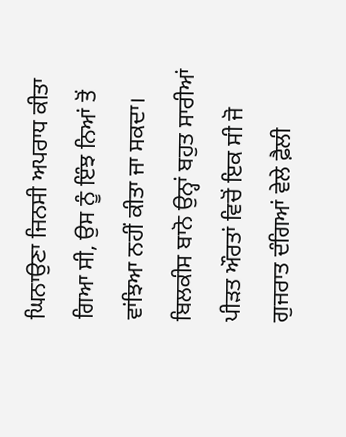ਘਿਨਾਉਣਾ ਜਿਨਸੀ ਅਪਰਾਧ ਕੀਤਾ ਗਿਆ ਸੀ, ਉਸ ਨੂੰ ਇੰਝ ਨਿਆਂ ਤੋਂ ਵਾਂਝਿਆ ਨਹੀਂ ਕੀਤਾ ਜਾ ਸਕਦਾ।
ਬਿਲਕੀਸ ਬਾਨੋ ਉਨ੍ਹਾਂ ਬਹੁਤ ਸਾਰੀਆਂ ਪੀੜਤ ਔਰਤਾਂ ਵਿਚੋਂ ਇਕ ਸੀ ਜੋ ਗੁਜਰਾਤ ਦੰਗਿਆਂ ਵੇਲੇ ਫ਼ੈਲੀ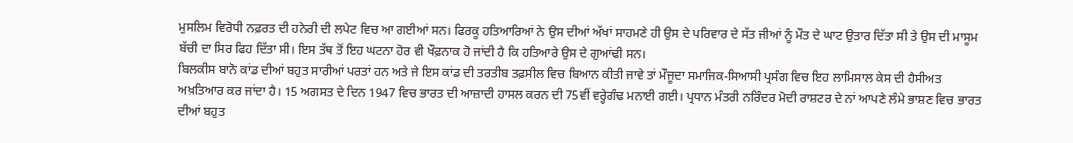ਮੁਸਲਿਮ ਵਿਰੋਧੀ ਨਫ਼ਰਤ ਦੀ ਹਨੇਰੀ ਦੀ ਲਪੇਟ ਵਿਚ ਆ ਗਈਆਂ ਸਨ। ਫਿਰਕੂ ਹਤਿਆਰਿਆਂ ਨੇ ਉਸ ਦੀਆਂ ਅੱਖਾਂ ਸਾਹਮਣੇ ਹੀ ਉਸ ਦੇ ਪਰਿਵਾਰ ਦੇ ਸੱਤ ਜੀਆਂ ਨੂੰ ਮੌਤ ਦੇ ਘਾਟ ਉਤਾਰ ਦਿੱਤਾ ਸੀ ਤੇ ਉਸ ਦੀ ਮਾਸੂਮ ਬੱਚੀ ਦਾ ਸਿਰ ਫਿਹ ਦਿੱਤਾ ਸੀ। ਇਸ ਤੱਥ ਤੋਂ ਇਹ ਘਟਨਾ ਹੋਰ ਵੀ ਖੌਫ਼ਨਾਕ ਹੋ ਜਾਂਦੀ ਹੈ ਕਿ ਹਤਿਆਰੇ ਉਸ ਦੇ ਗੁਆਂਢੀ ਸਨ।
ਬਿਲਕੀਸ ਬਾਨੋ ਕਾਂਡ ਦੀਆਂ ਬਹੁਤ ਸਾਰੀਆਂ ਪਰਤਾਂ ਹਨ ਅਤੇ ਜੇ ਇਸ ਕਾਂਡ ਦੀ ਤਰਤੀਬ ਤਫ਼ਸੀਲ ਵਿਚ ਬਿਆਨ ਕੀਤੀ ਜਾਵੇ ਤਾਂ ਮੌਜੂਦਾ ਸਮਾਜਿਕ-ਸਿਆਸੀ ਪ੍ਰਸੰਗ ਵਿਚ ਇਹ ਲਾਮਿਸਾਲ ਕੇਸ ਦੀ ਹੈਸੀਅਤ ਅਖ਼ਤਿਆਰ ਕਰ ਜਾਂਦਾ ਹੈ। 15 ਅਗਸਤ ਦੇ ਦਿਨ 1947 ਵਿਚ ਭਾਰਤ ਦੀ ਆਜ਼ਾਦੀ ਹਾਸਲ ਕਰਨ ਦੀ 75ਵੀਂ ਵਰ੍ਹੇਗੰਢ ਮਨਾਈ ਗਈ। ਪ੍ਰਧਾਨ ਮੰਤਰੀ ਨਰਿੰਦਰ ਮੋਦੀ ਰਾਸ਼ਟਰ ਦੇ ਨਾਂ ਆਪਣੇ ਲੰਮੇ ਭਾਸ਼ਣ ਵਿਚ ਭਾਰਤ ਦੀਆਂ ਬਹੁਤ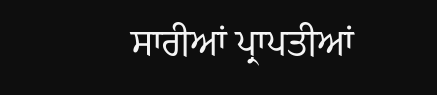ਸਾਰੀਆਂ ਪ੍ਰਾਪਤੀਆਂ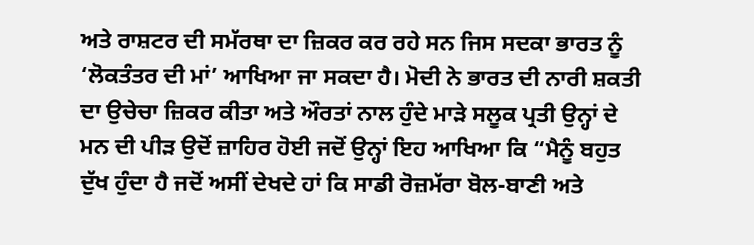ਅਤੇ ਰਾਸ਼ਟਰ ਦੀ ਸਮੱਰਥਾ ਦਾ ਜ਼ਿਕਰ ਕਰ ਰਹੇ ਸਨ ਜਿਸ ਸਦਕਾ ਭਾਰਤ ਨੂੰ ‘ਲੋਕਤੰਤਰ ਦੀ ਮਾਂ’ ਆਖਿਆ ਜਾ ਸਕਦਾ ਹੈ। ਮੋਦੀ ਨੇ ਭਾਰਤ ਦੀ ਨਾਰੀ ਸ਼ਕਤੀ ਦਾ ਉਚੇਚਾ ਜ਼ਿਕਰ ਕੀਤਾ ਅਤੇ ਔਰਤਾਂ ਨਾਲ ਹੁੰਦੇ ਮਾੜੇ ਸਲੂਕ ਪ੍ਰਤੀ ਉਨ੍ਹਾਂ ਦੇ ਮਨ ਦੀ ਪੀੜ ਉਦੋਂ ਜ਼ਾਹਿਰ ਹੋਈ ਜਦੋਂ ਉਨ੍ਹਾਂ ਇਹ ਆਖਿਆ ਕਿ “ਮੈਨੂੰ ਬਹੁਤ ਦੁੱਖ ਹੁੰਦਾ ਹੈ ਜਦੋਂ ਅਸੀਂ ਦੇਖਦੇ ਹਾਂ ਕਿ ਸਾਡੀ ਰੋਜ਼ਮੱਰਾ ਬੋਲ-ਬਾਣੀ ਅਤੇ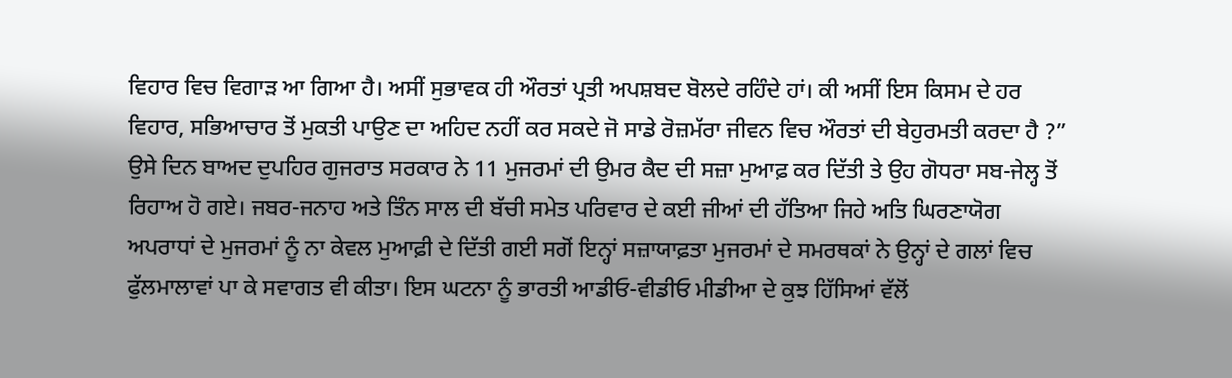ਵਿਹਾਰ ਵਿਚ ਵਿਗਾੜ ਆ ਗਿਆ ਹੈ। ਅਸੀਂ ਸੁਭਾਵਕ ਹੀ ਔਰਤਾਂ ਪ੍ਰਤੀ ਅਪਸ਼ਬਦ ਬੋਲਦੇ ਰਹਿੰਦੇ ਹਾਂ। ਕੀ ਅਸੀਂ ਇਸ ਕਿਸਮ ਦੇ ਹਰ ਵਿਹਾਰ, ਸਭਿਆਚਾਰ ਤੋਂ ਮੁਕਤੀ ਪਾਉਣ ਦਾ ਅਹਿਦ ਨਹੀਂ ਕਰ ਸਕਦੇ ਜੋ ਸਾਡੇ ਰੋਜ਼ਮੱਰਾ ਜੀਵਨ ਵਿਚ ਔਰਤਾਂ ਦੀ ਬੇਹੁਰਮਤੀ ਕਰਦਾ ਹੈ ?”
ਉਸੇ ਦਿਨ ਬਾਅਦ ਦੁਪਹਿਰ ਗੁਜਰਾਤ ਸਰਕਾਰ ਨੇ 11 ਮੁਜਰਮਾਂ ਦੀ ਉਮਰ ਕੈਦ ਦੀ ਸਜ਼ਾ ਮੁਆਫ਼ ਕਰ ਦਿੱਤੀ ਤੇ ਉਹ ਗੋਧਰਾ ਸਬ-ਜੇਲ੍ਹ ਤੋਂ ਰਿਹਾਅ ਹੋ ਗਏ। ਜਬਰ-ਜਨਾਹ ਅਤੇ ਤਿੰਨ ਸਾਲ ਦੀ ਬੱਚੀ ਸਮੇਤ ਪਰਿਵਾਰ ਦੇ ਕਈ ਜੀਆਂ ਦੀ ਹੱਤਿਆ ਜਿਹੇ ਅਤਿ ਘਿਰਣਾਯੋਗ ਅਪਰਾਧਾਂ ਦੇ ਮੁਜਰਮਾਂ ਨੂੰ ਨਾ ਕੇਵਲ ਮੁਆਫ਼ੀ ਦੇ ਦਿੱਤੀ ਗਈ ਸਗੋਂ ਇਨ੍ਹਾਂ ਸਜ਼ਾਯਾਫ਼ਤਾ ਮੁਜਰਮਾਂ ਦੇ ਸਮਰਥਕਾਂ ਨੇ ਉਨ੍ਹਾਂ ਦੇ ਗਲਾਂ ਵਿਚ ਫੁੱਲਮਾਲਾਵਾਂ ਪਾ ਕੇ ਸਵਾਗਤ ਵੀ ਕੀਤਾ। ਇਸ ਘਟਨਾ ਨੂੰ ਭਾਰਤੀ ਆਡੀਓ-ਵੀਡੀਓ ਮੀਡੀਆ ਦੇ ਕੁਝ ਹਿੱਸਿਆਂ ਵੱਲੋਂ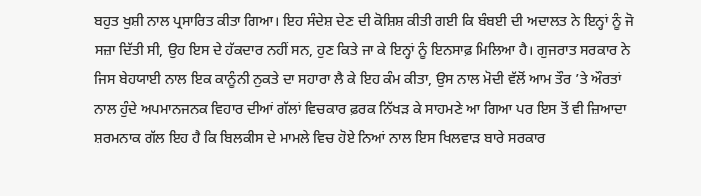ਬਹੁਤ ਖੁਸ਼ੀ ਨਾਲ ਪ੍ਰਸਾਰਿਤ ਕੀਤਾ ਗਿਆ। ਇਹ ਸੰਦੇਸ਼ ਦੇਣ ਦੀ ਕੋਸ਼ਿਸ਼ ਕੀਤੀ ਗਈ ਕਿ ਬੰਬਈ ਦੀ ਅਦਾਲਤ ਨੇ ਇਨ੍ਹਾਂ ਨੂੰ ਜੋ ਸਜ਼ਾ ਦਿੱਤੀ ਸੀ, ਉਹ ਇਸ ਦੇ ਹੱਕਦਾਰ ਨਹੀਂ ਸਨ, ਹੁਣ ਕਿਤੇ ਜਾ ਕੇ ਇਨ੍ਹਾਂ ਨੂੰ ਇਨਸਾਫ਼ ਮਿਲਿਆ ਹੈ। ਗੁਜਰਾਤ ਸਰਕਾਰ ਨੇ ਜਿਸ ਬੇਹਯਾਈ ਨਾਲ ਇਕ ਕਾਨੂੰਨੀ ਨੁਕਤੇ ਦਾ ਸਹਾਰਾ ਲੈ ਕੇ ਇਹ ਕੰਮ ਕੀਤਾ, ਉਸ ਨਾਲ ਮੋਦੀ ਵੱਲੋਂ ਆਮ ਤੌਰ ’ਤੇ ਔਰਤਾਂ ਨਾਲ ਹੁੰਦੇ ਅਪਮਾਨਜਨਕ ਵਿਹਾਰ ਦੀਆਂ ਗੱਲਾਂ ਵਿਚਕਾਰ ਫ਼ਰਕ ਨਿੱਖੜ ਕੇ ਸਾਹਮਣੇ ਆ ਗਿਆ ਪਰ ਇਸ ਤੋਂ ਵੀ ਜ਼ਿਆਦਾ ਸ਼ਰਮਨਾਕ ਗੱਲ ਇਹ ਹੈ ਕਿ ਬਿਲਕੀਸ ਦੇ ਮਾਮਲੇ ਵਿਚ ਹੋਏ ਨਿਆਂ ਨਾਲ ਇਸ ਖਿਲਵਾੜ ਬਾਰੇ ਸਰਕਾਰ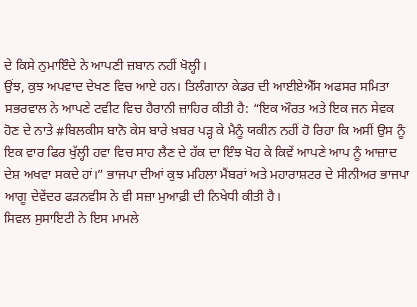ਦੇ ਕਿਸੇ ਨੁਮਾਇੰਦੇ ਨੇ ਆਪਣੀ ਜ਼ਬਾਨ ਨਹੀਂ ਖੋਲ੍ਹੀ।
ਉਂਝ, ਕੁਝ ਅਪਵਾਦ ਦੇਖਣ ਵਿਚ ਆਏ ਹਨ। ਤਿਲੰਗਾਨਾ ਕੇਡਰ ਦੀ ਆਈਏਐੱਸ ਅਫਸਰ ਸਮਿਤਾ ਸਭਰਵਾਲ ਨੇ ਆਪਣੇ ਟਵੀਟ ਵਿਚ ਹੈਰਾਨੀ ਜ਼ਾਹਿਰ ਕੀਤੀ ਹੈ: “ਇਕ ਔਰਤ ਅਤੇ ਇਕ ਜਨ ਸੇਵਕ ਹੋਣ ਦੇ ਨਾਤੇ #ਬਿਲਕੀਸ ਬਾਨੋ ਕੇਸ ਬਾਰੇ ਖ਼ਬਰ ਪੜ੍ਹ ਕੇ ਮੈਨੂੰ ਯਕੀਨ ਨਹੀਂ ਹੋ ਰਿਹਾ ਕਿ ਅਸੀਂ ਉਸ ਨੂੰ ਇਕ ਵਾਰ ਫਿਰ ਖੁੱਲ੍ਹੀ ਹਵਾ ਵਿਚ ਸਾਹ ਲੈਣ ਦੇ ਹੱਕ ਦਾ ਇੰਝ ਖੋਹ ਕੇ ਕਿਵੇਂ ਆਪਣੇ ਆਪ ਨੂੰ ਆਜ਼ਾਦ ਦੇਸ਼ ਅਖਵਾ ਸਕਦੇ ਹਾਂ।” ਭਾਜਪਾ ਦੀਆਂ ਕੁਝ ਮਹਿਲਾ ਮੈਂਬਰਾਂ ਅਤੇ ਮਹਾਰਾਸ਼ਟਰ ਦੇ ਸੀਨੀਅਰ ਭਾਜਪਾ ਆਗੂ ਦੇਵੇਂਦਰ ਫੜਨਵੀਸ ਨੇ ਵੀ ਸਜ਼ਾ ਮੁਆਫ਼ੀ ਦੀ ਨਿਖੇਧੀ ਕੀਤੀ ਹੈ।
ਸਿਵਲ ਸੁਸਾਇਟੀ ਨੇ ਇਸ ਮਾਮਲੇ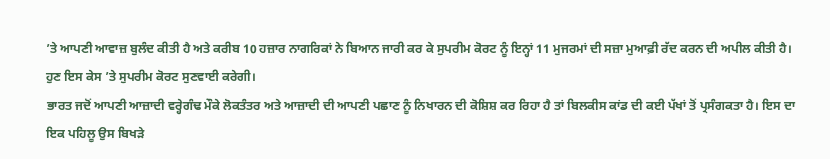’ਤੇ ਆਪਣੀ ਆਵਾਜ਼ ਬੁਲੰਦ ਕੀਤੀ ਹੈ ਅਤੇ ਕਰੀਬ 10 ਹਜ਼ਾਰ ਨਾਗਰਿਕਾਂ ਨੇ ਬਿਆਨ ਜਾਰੀ ਕਰ ਕੇ ਸੁਪਰੀਮ ਕੋਰਟ ਨੂੰ ਇਨ੍ਹਾਂ 11 ਮੁਜਰਮਾਂ ਦੀ ਸਜ਼ਾ ਮੁਆਫ਼ੀ ਰੱਦ ਕਰਨ ਦੀ ਅਪੀਲ ਕੀਤੀ ਹੈ। ਹੁਣ ਇਸ ਕੇਸ ’ਤੇ ਸੁਪਰੀਮ ਕੋਰਟ ਸੁਣਵਾਈ ਕਰੇਗੀ।
ਭਾਰਤ ਜਦੋਂ ਆਪਣੀ ਆਜ਼ਾਦੀ ਵਰ੍ਹੇਗੰਢ ਮੌਕੇ ਲੋਕਤੰਤਰ ਅਤੇ ਆਜ਼ਾਦੀ ਦੀ ਆਪਣੀ ਪਛਾਣ ਨੂੰ ਨਿਖਾਰਨ ਦੀ ਕੋਸ਼ਿਸ਼ ਕਰ ਰਿਹਾ ਹੈ ਤਾਂ ਬਿਲਕੀਸ ਕਾਂਡ ਦੀ ਕਈ ਪੱਖਾਂ ਤੋਂ ਪ੍ਰਸੰਗਕਤਾ ਹੈ। ਇਸ ਦਾ ਇਕ ਪਹਿਲੂ ਉਸ ਬਿਖੜੇ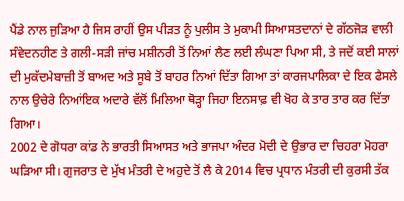ਪੈਂਡੇ ਨਾਲ ਜੁੜਿਆ ਹੈ ਜਿਸ ਰਾਹੀਂ ਉਸ ਪੀੜਤ ਨੂੰ ਪੁਲੀਸ ਤੇ ਮੁਕਾਮੀ ਸਿਆਸਤਦਾਨਾਂ ਦੇ ਗੱਠਜੋੜ ਵਾਲੀ ਸੰਵੇਦਨਹੀਣ ਤੇ ਗਲੀ-ਸੜੀ ਜਾਂਚ ਮਸ਼ੀਨਰੀ ਤੋਂ ਨਿਆਂ ਲੈਣ ਲਈ ਲੰਘਣਾ ਪਿਆ ਸੀ, ਤੇ ਜਦੋਂ ਕਈ ਸਾਲਾਂ ਦੀ ਮੁਕੱਦਮੇਬਾਜ਼ੀ ਤੋਂ ਬਾਅਦ ਅਤੇ ਸੂਬੇ ਤੋਂ ਬਾਹਰ ਨਿਆਂ ਦਿੱਤਾ ਗਿਆ ਤਾਂ ਕਾਰਜਪਾਲਿਕਾ ਦੇ ਇਕ ਫੈਸਲੇ ਨਾਲ ਉਚੇਰੇ ਨਿਆਂਇਕ ਅਦਾਰੇ ਵੱਲੋਂ ਮਿਲਿਆ ਥੋੜ੍ਹਾ ਜਿਹਾ ਇਨਸਾਫ਼ ਵੀ ਖੋਹ ਕੇ ਤਾਰ ਤਾਰ ਕਰ ਦਿੱਤਾ ਗਿਆ।
2002 ਦੇ ਗੋਧਰਾ ਕਾਂਡ ਨੇ ਭਾਰਤੀ ਸਿਆਸਤ ਅਤੇ ਭਾਜਪਾ ਅੰਦਰ ਮੋਦੀ ਦੇ ਉਭਾਰ ਦਾ ਚਿਹਰਾ ਮੋਹਰਾ ਘੜਿਆ ਸੀ। ਗੁਜਰਾਤ ਦੇ ਮੁੱਖ ਮੰਤਰੀ ਦੇ ਅਹੁਦੇ ਤੋਂ ਲੈ ਕੇ 2014 ਵਿਚ ਪ੍ਰਧਾਨ ਮੰਤਰੀ ਦੀ ਕੁਰਸੀ ਤੱਕ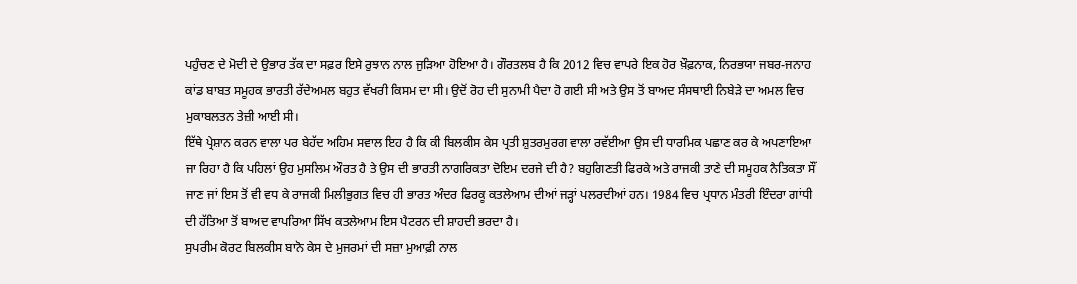ਪਹੁੰਚਣ ਦੇ ਮੋਦੀ ਦੇ ਉਭਾਰ ਤੱਕ ਦਾ ਸਫ਼ਰ ਇਸੇ ਰੁਝਾਨ ਨਾਲ ਜੁੜਿਆ ਹੋਇਆ ਹੈ। ਗੌਰਤਲਬ ਹੈ ਕਿ 2012 ਵਿਚ ਵਾਪਰੇ ਇਕ ਹੋਰ ਖ਼ੌਫ਼ਨਾਕ, ਨਿਰਭਯਾ ਜਬਰ-ਜਨਾਹ ਕਾਂਡ ਬਾਬਤ ਸਮੂਹਕ ਭਾਰਤੀ ਰੱਦੇਅਮਲ ਬਹੁਤ ਵੱਖਰੀ ਕਿਸਮ ਦਾ ਸੀ। ਉਦੋਂ ਰੋਹ ਦੀ ਸੁਨਾਮੀ ਪੈਦਾ ਹੋ ਗਈ ਸੀ ਅਤੇ ਉਸ ਤੋਂ ਬਾਅਦ ਸੰਸਥਾਈ ਨਿਬੇੜੇ ਦਾ ਅਮਲ ਵਿਚ ਮੁਕਾਬਲਤਨ ਤੇਜ਼ੀ ਆਈ ਸੀ।
ਇੱਥੇ ਪ੍ਰੇਸ਼ਾਨ ਕਰਨ ਵਾਲਾ ਪਰ ਬੇਹੱਦ ਅਹਿਮ ਸਵਾਲ ਇਹ ਹੈ ਕਿ ਕੀ ਬਿਲਕੀਸ ਕੇਸ ਪ੍ਰਤੀ ਸ਼ੁਤਰਮੁਰਗ ਵਾਲਾ ਰਵੱਈਆ ਉਸ ਦੀ ਧਾਰਮਿਕ ਪਛਾਣ ਕਰ ਕੇ ਅਪਣਾਇਆ ਜਾ ਰਿਹਾ ਹੈ ਕਿ ਪਹਿਲਾਂ ਉਹ ਮੁਸਲਿਮ ਔਰਤ ਹੈ ਤੇ ਉਸ ਦੀ ਭਾਰਤੀ ਨਾਗਰਿਕਤਾ ਦੋਇਮ ਦਰਜੇ ਦੀ ਹੈ? ਬਹੁਗਿਣਤੀ ਫਿਰਕੇ ਅਤੇ ਰਾਜਕੀ ਤਾਣੇ ਦੀ ਸਮੂਹਕ ਨੈਤਿਕਤਾ ਸੌਂ ਜਾਣ ਜਾਂ ਇਸ ਤੋਂ ਵੀ ਵਧ ਕੇ ਰਾਜਕੀ ਮਿਲੀਭੁਗਤ ਵਿਚ ਹੀ ਭਾਰਤ ਅੰਦਰ ਫਿਰਕੂ ਕਤਲੇਆਮ ਦੀਆਂ ਜੜ੍ਹਾਂ ਪਲਰਦੀਆਂ ਹਨ। 1984 ਵਿਚ ਪ੍ਰਧਾਨ ਮੰਤਰੀ ਇੰਦਰਾ ਗਾਂਧੀ ਦੀ ਹੱਤਿਆ ਤੋਂ ਬਾਅਦ ਵਾਪਰਿਆ ਸਿੱਖ ਕਤਲੇਆਮ ਇਸ ਪੈਟਰਨ ਦੀ ਸ਼ਾਹਦੀ ਭਰਦਾ ਹੈ।
ਸੁਪਰੀਮ ਕੋਰਟ ਬਿਲਕੀਸ ਬਾਨੋ ਕੇਸ ਦੇ ਮੁਜਰਮਾਂ ਦੀ ਸਜ਼ਾ ਮੁਆਫ਼ੀ ਨਾਲ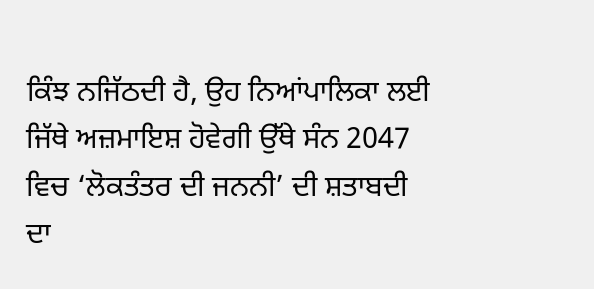ਕਿੰਝ ਨਜਿੱਠਦੀ ਹੈ, ਉਹ ਨਿਆਂਪਾਲਿਕਾ ਲਈ ਜਿੱਥੇ ਅਜ਼ਮਾਇਸ਼ ਹੋਵੇਗੀ ਉੱਥੇ ਸੰਨ 2047 ਵਿਚ ‘ਲੋਕਤੰਤਰ ਦੀ ਜਨਨੀ’ ਦੀ ਸ਼ਤਾਬਦੀ ਦਾ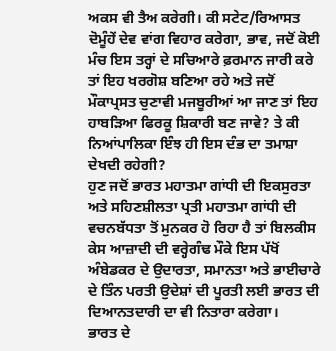ਅਕਸ ਵੀ ਤੈਅ ਕਰੇਗੀ। ਕੀ ਸਟੇਟ/ਰਿਆਸਤ ਦੋਮੂੰਹੇਂ ਦੇਵ ਵਾਂਗ ਵਿਹਾਰ ਕਰੇਗਾ, ਭਾਵ, ਜਦੋਂ ਕੋਈ ਮੰਚ ਇਸ ਤਰ੍ਹਾਂ ਦੇ ਸਚਿਆਰੇ ਫ਼ਰਮਾਨ ਜਾਰੀ ਕਰੇ ਤਾਂ ਇਹ ਖਰਗੋਸ਼ ਬਣਿਆ ਰਹੇ ਅਤੇ ਜਦੋਂ ਮੌਕਾਪ੍ਰਸਤ ਚੁਣਾਵੀ ਮਜਬੂਰੀਆਂ ਆ ਜਾਣ ਤਾਂ ਇਹ ਹਾਬੜਿਆ ਫਿਰਕੂ ਸ਼ਿਕਾਰੀ ਬਣ ਜਾਵੇ? ਤੇ ਕੀ ਨਿਆਂਪਾਲਿਕਾ ਇੰਝ ਹੀ ਇਸ ਦੰਭ ਦਾ ਤਮਾਸ਼ਾ ਦੇਖਦੀ ਰਹੇਗੀ?
ਹੁਣ ਜਦੋਂ ਭਾਰਤ ਮਹਾਤਮਾ ਗਾਂਧੀ ਦੀ ਇਕਸੁਰਤਾ ਅਤੇ ਸਹਿਣਸ਼ੀਲਤਾ ਪ੍ਰਤੀ ਮਹਾਤਮਾ ਗਾਂਧੀ ਦੀ ਵਚਨਬੱਧਤਾ ਤੋਂ ਮੁਨਕਰ ਹੋ ਰਿਹਾ ਹੈ ਤਾਂ ਬਿਲਕੀਸ ਕੇਸ ਆਜ਼ਾਦੀ ਦੀ ਵਰ੍ਹੇਗੰਢ ਮੌਕੇ ਇਸ ਪੱਖੋਂ ਅੰਬੇਡਕਰ ਦੇ ਉਦਾਰਤਾ, ਸਮਾਨਤਾ ਅਤੇ ਭਾਈਚਾਰੇ ਦੇ ਤਿੰਨ ਪਰਤੀ ਉਦੇਸ਼ਾਂ ਦੀ ਪੂਰਤੀ ਲਈ ਭਾਰਤ ਦੀ ਦਿਆਨਤਦਾਰੀ ਦਾ ਵੀ ਨਿਤਾਰਾ ਕਰੇਗਾ।
ਭਾਰਤ ਦੇ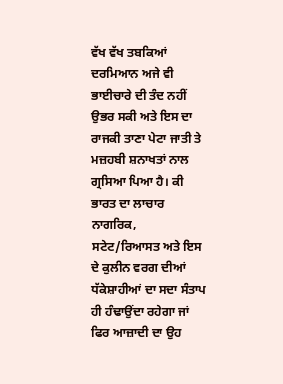ਵੱਖ ਵੱਖ ਤਬਕਿਆਂ ਦਰਮਿਆਨ ਅਜੇ ਵੀ ਭਾਈਚਾਰੇ ਦੀ ਤੰਦ ਨਹੀਂ ਉਭਰ ਸਕੀ ਅਤੇ ਇਸ ਦਾ ਰਾਜਕੀ ਤਾਣਾ ਪੇਟਾ ਜਾਤੀ ਤੇ ਮਜ਼ਹਬੀ ਸ਼ਨਾਖਤਾਂ ਨਾਲ ਗ੍ਰਸਿਆ ਪਿਆ ਹੈ। ਕੀ ਭਾਰਤ ਦਾ ਲਾਚਾਰ ਨਾਗਰਿਕ, ਸਟੇਟ/ਰਿਆਸਤ ਅਤੇ ਇਸ ਦੇ ਕੁਲੀਨ ਵਰਗ ਦੀਆਂ ਧੱਕੇਸ਼ਾਹੀਆਂ ਦਾ ਸਦਾ ਸੰਤਾਪ ਹੀ ਹੰਢਾਉਂਦਾ ਰਹੇਗਾ ਜਾਂ ਫਿਰ ਆਜ਼ਾਦੀ ਦਾ ਉਹ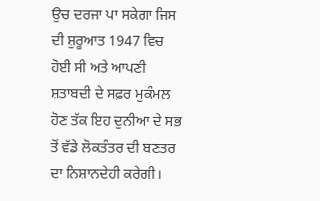ਉਚ ਦਰਜਾ ਪਾ ਸਕੇਗਾ ਜਿਸ ਦੀ ਸ਼ੁਰੂਆਤ 1947 ਵਿਚ ਹੋਈ ਸੀ ਅਤੇ ਆਪਣੀ ਸ਼ਤਾਬਦੀ ਦੇ ਸਫ਼ਰ ਮੁਕੰਮਲ ਹੋਣ ਤੱਕ ਇਹ ਦੁਨੀਆ ਦੇ ਸਭ ਤੋਂ ਵੱਡੇ ਲੋਕਤੰਤਰ ਦੀ ਬਣਤਰ ਦਾ ਨਿਸ਼ਾਨਦੇਹੀ ਕਰੇਗੀ।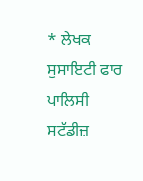* ਲੇਖਕ ਸੁਸਾਇਟੀ ਫਾਰ ਪਾਲਿਸੀ ਸਟੱਡੀਜ਼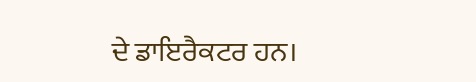ਦੇ ਡਾਇਰੈਕਟਰ ਹਨ।